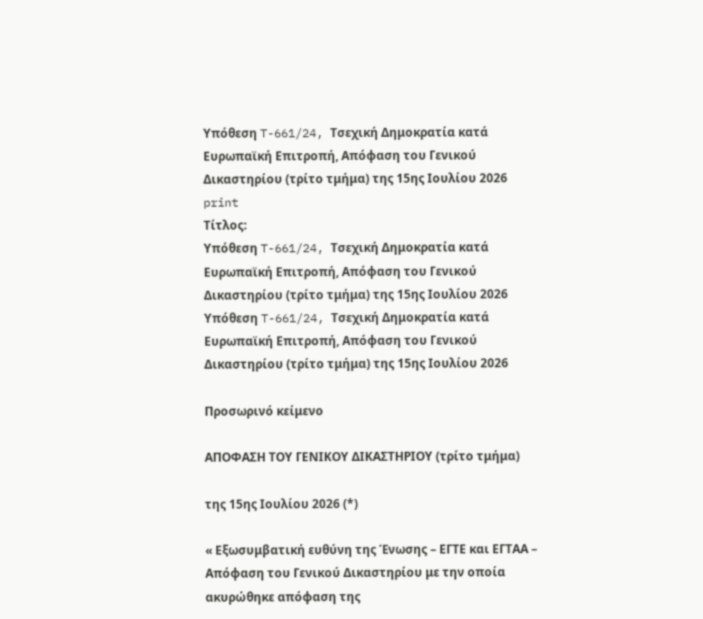Υπόθεση T-661/24, Τσεχική Δημοκρατία κατά Ευρωπαϊκή Επιτροπή, Απόφαση του Γενικού Δικαστηρίου (τρίτο τμήμα) της 15ης Ιουλίου 2026
print
Τίτλος:
Υπόθεση T-661/24, Τσεχική Δημοκρατία κατά Ευρωπαϊκή Επιτροπή, Απόφαση του Γενικού Δικαστηρίου (τρίτο τμήμα) της 15ης Ιουλίου 2026
Υπόθεση T-661/24, Τσεχική Δημοκρατία κατά Ευρωπαϊκή Επιτροπή, Απόφαση του Γενικού Δικαστηρίου (τρίτο τμήμα) της 15ης Ιουλίου 2026

Προσωρινό κείμενο

ΑΠΟΦΑΣΗ ΤΟΥ ΓΕΝΙΚΟΥ ΔΙΚΑΣΤΗΡΙΟΥ (τρίτο τμήμα)

της 15ης Ιουλίου 2026 (*)

« Εξωσυμβατική ευθύνη της Ένωσης – ΕΓΤΕ και ΕΓΤΑΑ – Απόφαση του Γενικού Δικαστηρίου με την οποία ακυρώθηκε απόφαση της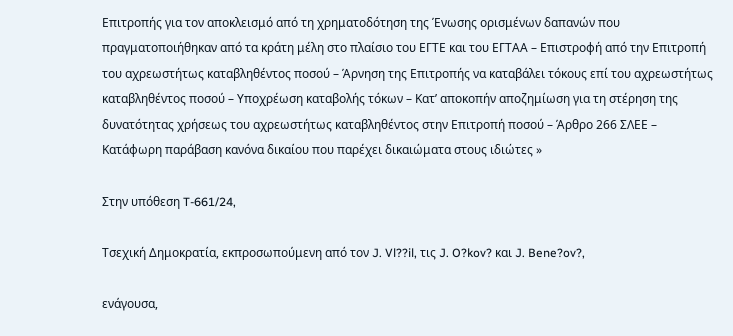Επιτροπής για τον αποκλεισμό από τη χρηματοδότηση της Ένωσης ορισμένων δαπανών που πραγματοποιήθηκαν από τα κράτη μέλη στο πλαίσιο του ΕΓΤΕ και του ΕΓΤΑΑ – Επιστροφή από την Επιτροπή του αχρεωστήτως καταβληθέντος ποσού – Άρνηση της Επιτροπής να καταβάλει τόκους επί του αχρεωστήτως καταβληθέντος ποσού – Υποχρέωση καταβολής τόκων – Κατ’ αποκοπήν αποζημίωση για τη στέρηση της δυνατότητας χρήσεως του αχρεωστήτως καταβληθέντος στην Επιτροπή ποσού – Άρθρο 266 ΣΛΕΕ – Κατάφωρη παράβαση κανόνα δικαίου που παρέχει δικαιώματα στους ιδιώτες »

Στην υπόθεση T-661/24,

Τσεχική Δημοκρατία, εκπροσωπούμενη από τον J. Vl??il, τις J. O?kov? και J. Bene?ov?,

ενάγουσα,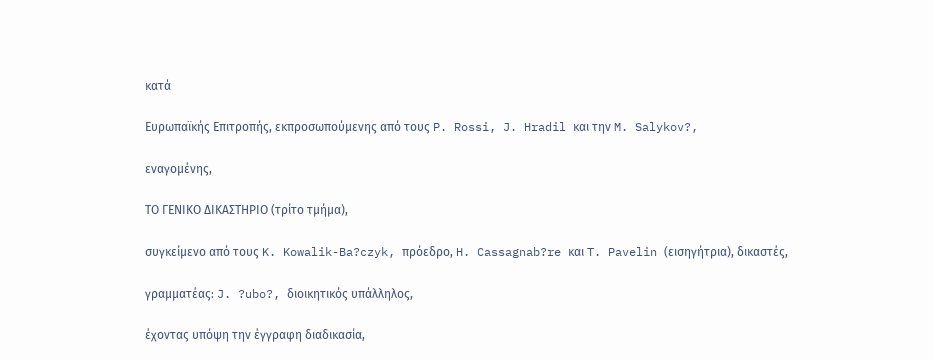κατά

Ευρωπαϊκής Επιτροπής, εκπροσωπούμενης από τους P. Rossi, J. Hradil και την M. Salykov?,

εναγομένης,

ΤΟ ΓΕΝΙΚΟ ΔΙΚΑΣΤΗΡΙΟ (τρίτο τμήμα),

συγκείμενο από τους K. Kowalik-Ba?czyk, πρόεδρο, H. Cassagnab?re και T. Pavelin (εισηγήτρια), δικαστές,

γραμματέας: J. ?ubo?, διοικητικός υπάλληλος,

έχοντας υπόψη την έγγραφη διαδικασία,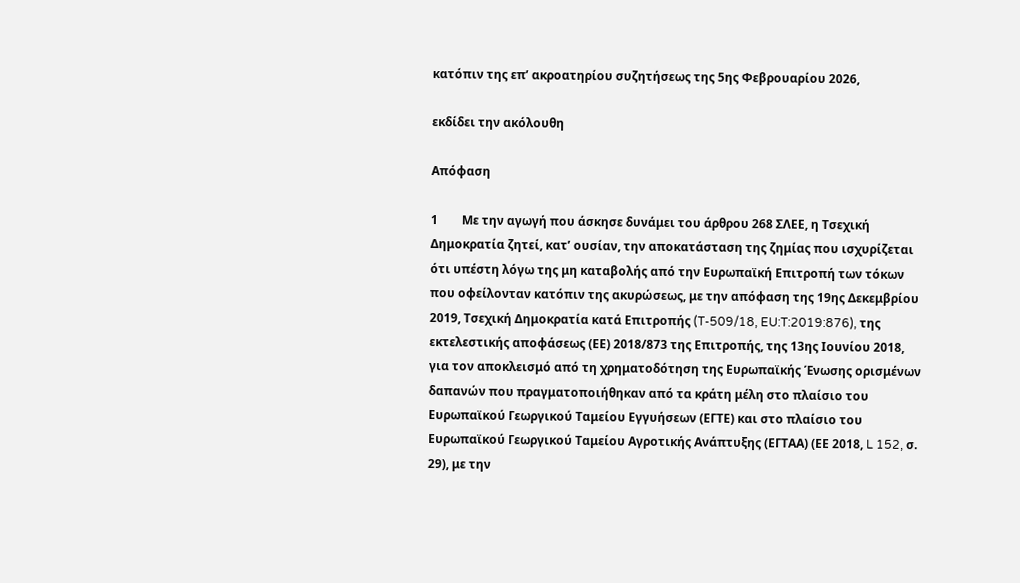κατόπιν της επ’ ακροατηρίου συζητήσεως της 5ης Φεβρουαρίου 2026,

εκδίδει την ακόλουθη

Απόφαση

1        Με την αγωγή που άσκησε δυνάμει του άρθρου 268 ΣΛΕΕ, η Τσεχική Δημοκρατία ζητεί, κατ’ ουσίαν, την αποκατάσταση της ζημίας που ισχυρίζεται ότι υπέστη λόγω της μη καταβολής από την Ευρωπαϊκή Επιτροπή των τόκων που οφείλονταν κατόπιν της ακυρώσεως, με την απόφαση της 19ης Δεκεμβρίου 2019, Τσεχική Δημοκρατία κατά Επιτροπής (T-509/18, EU:T:2019:876), της εκτελεστικής αποφάσεως (ΕΕ) 2018/873 της Επιτροπής, της 13ης Ιουνίου 2018, για τον αποκλεισμό από τη χρηματοδότηση της Ευρωπαϊκής Ένωσης ορισμένων δαπανών που πραγματοποιήθηκαν από τα κράτη μέλη στο πλαίσιο του Ευρωπαϊκού Γεωργικού Ταμείου Εγγυήσεων (ΕΓΤΕ) και στο πλαίσιο του Ευρωπαϊκού Γεωργικού Ταμείου Αγροτικής Ανάπτυξης (ΕΓΤΑΑ) (ΕΕ 2018, L 152, σ. 29), με την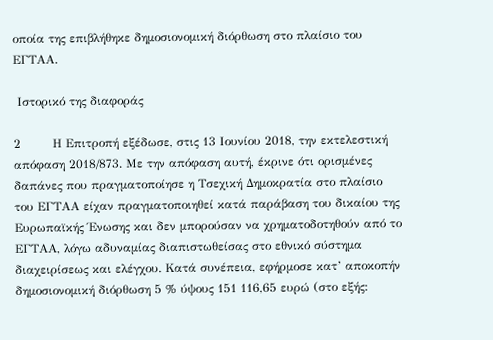οποία της επιβλήθηκε δημοσιονομική διόρθωση στο πλαίσιο του ΕΓΤΑΑ.

 Ιστορικό της διαφοράς

2        Η Επιτροπή εξέδωσε, στις 13 Ιουνίου 2018, την εκτελεστική απόφαση 2018/873. Με την απόφαση αυτή, έκρινε ότι ορισμένες δαπάνες που πραγματοποίησε η Τσεχική Δημοκρατία στο πλαίσιο του ΕΓΤΑΑ είχαν πραγματοποιηθεί κατά παράβαση του δικαίου της Ευρωπαϊκής Ένωσης και δεν μπορούσαν να χρηματοδοτηθούν από το ΕΓΤΑΑ, λόγω αδυναμίας διαπιστωθείσας στο εθνικό σύστημα διαχειρίσεως και ελέγχου. Κατά συνέπεια, εφήρμοσε κατ’ αποκοπήν δημοσιονομική διόρθωση 5 % ύψους 151 116,65 ευρώ (στο εξής: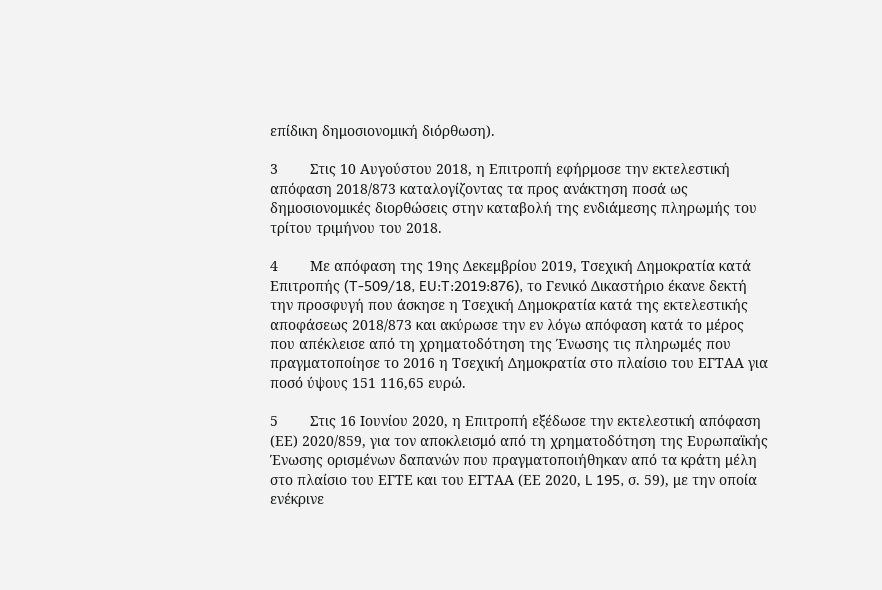επίδικη δημοσιονομική διόρθωση).

3        Στις 10 Αυγούστου 2018, η Επιτροπή εφήρμοσε την εκτελεστική απόφαση 2018/873 καταλογίζοντας τα προς ανάκτηση ποσά ως δημοσιονομικές διορθώσεις στην καταβολή της ενδιάμεσης πληρωμής του τρίτου τριμήνου του 2018.

4        Με απόφαση της 19ης Δεκεμβρίου 2019, Τσεχική Δημοκρατία κατά Επιτροπής (T-509/18, EU:T:2019:876), το Γενικό Δικαστήριο έκανε δεκτή την προσφυγή που άσκησε η Τσεχική Δημοκρατία κατά της εκτελεστικής αποφάσεως 2018/873 και ακύρωσε την εν λόγω απόφαση κατά το μέρος που απέκλεισε από τη χρηματοδότηση της Ένωσης τις πληρωμές που πραγματοποίησε το 2016 η Τσεχική Δημοκρατία στο πλαίσιο του ΕΓΤΑΑ για ποσό ύψους 151 116,65 ευρώ.

5        Στις 16 Ιουνίου 2020, η Επιτροπή εξέδωσε την εκτελεστική απόφαση (ΕΕ) 2020/859, για τον αποκλεισμό από τη χρηματοδότηση της Ευρωπαϊκής Ένωσης ορισμένων δαπανών που πραγματοποιήθηκαν από τα κράτη μέλη στο πλαίσιο του ΕΓΤΕ και του ΕΓΤΑΑ (ΕΕ 2020, L 195, σ. 59), με την οποία ενέκρινε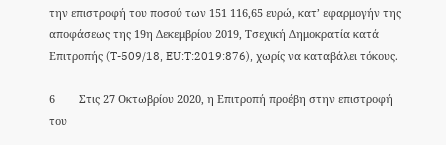την επιστροφή του ποσού των 151 116,65 ευρώ, κατ’ εφαρμογήν της αποφάσεως της 19η Δεκεμβρίου 2019, Τσεχική Δημοκρατία κατά Επιτροπής (T-509/18, EU:T:2019:876), χωρίς να καταβάλει τόκους.

6        Στις 27 Οκτωβρίου 2020, η Επιτροπή προέβη στην επιστροφή του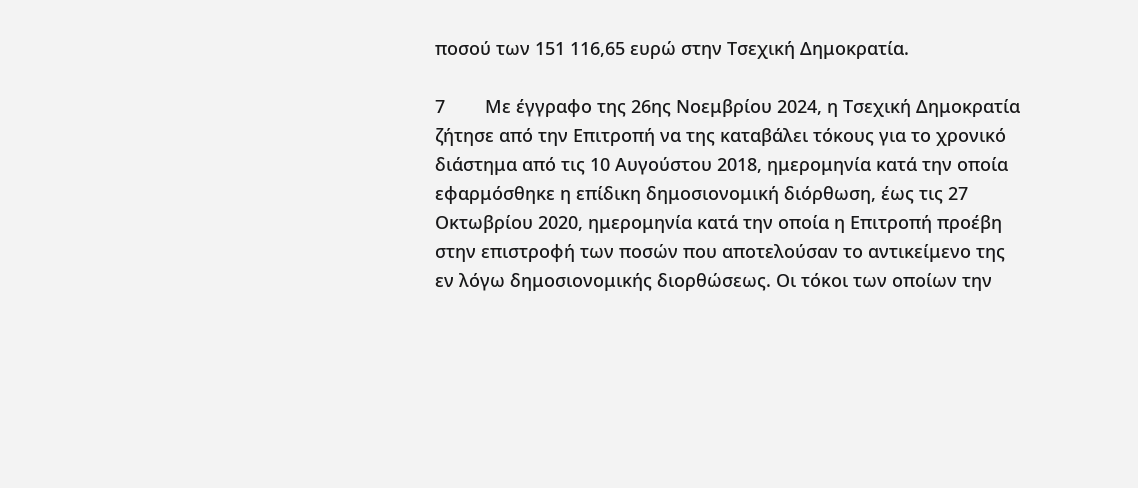ποσού των 151 116,65 ευρώ στην Τσεχική Δημοκρατία.

7        Με έγγραφο της 26ης Νοεμβρίου 2024, η Τσεχική Δημοκρατία ζήτησε από την Επιτροπή να της καταβάλει τόκους για το χρονικό διάστημα από τις 10 Αυγούστου 2018, ημερομηνία κατά την οποία εφαρμόσθηκε η επίδικη δημοσιονομική διόρθωση, έως τις 27 Οκτωβρίου 2020, ημερομηνία κατά την οποία η Επιτροπή προέβη στην επιστροφή των ποσών που αποτελούσαν το αντικείμενο της εν λόγω δημοσιονομικής διορθώσεως. Οι τόκοι των οποίων την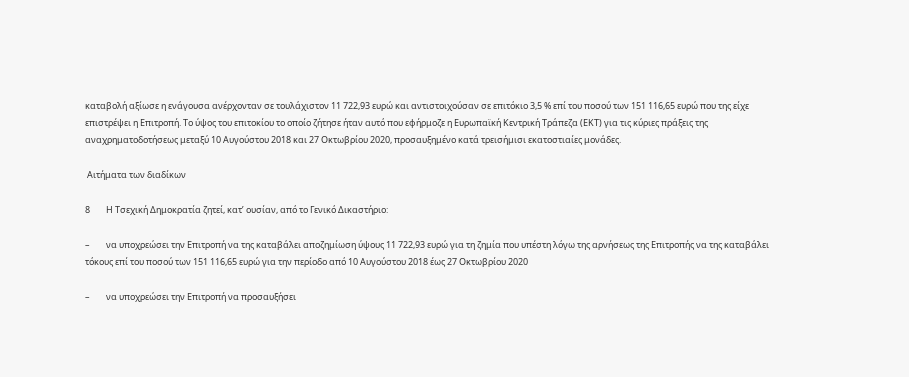καταβολή αξίωσε η ενάγουσα ανέρχονταν σε τουλάχιστον 11 722,93 ευρώ και αντιστοιχούσαν σε επιτόκιο 3,5 % επί του ποσού των 151 116,65 ευρώ που της είχε επιστρέψει η Επιτροπή. Το ύψος του επιτοκίου το οποίο ζήτησε ήταν αυτό που εφήρμοζε η Ευρωπαϊκή Κεντρική Τράπεζα (ΕΚΤ) για τις κύριες πράξεις της αναχρηματοδοτήσεως μεταξύ 10 Αυγούστου 2018 και 27 Οκτωβρίου 2020, προσαυξημένο κατά τρεισήμισι εκατοστιαίες μονάδες.

 Αιτήματα των διαδίκων

8        Η Τσεχική Δημοκρατία ζητεί, κατ’ ουσίαν, από το Γενικό Δικαστήριο:

–        να υποχρεώσει την Επιτροπή να της καταβάλει αποζημίωση ύψους 11 722,93 ευρώ για τη ζημία που υπέστη λόγω της αρνήσεως της Επιτροπής να της καταβάλει τόκους επί του ποσού των 151 116,65 ευρώ για την περίοδο από 10 Αυγούστου 2018 έως 27 Οκτωβρίου 2020

–        να υποχρεώσει την Επιτροπή να προσαυξήσει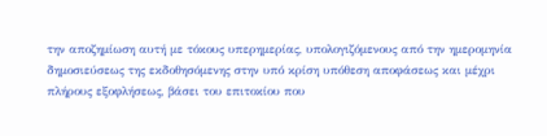την αποζημίωση αυτή με τόκους υπερημερίας, υπολογιζόμενους από την ημερομηνία δημοσιεύσεως της εκδοθησόμενης στην υπό κρίση υπόθεση αποφάσεως και μέχρι πλήρους εξοφλήσεως, βάσει του επιτοκίου που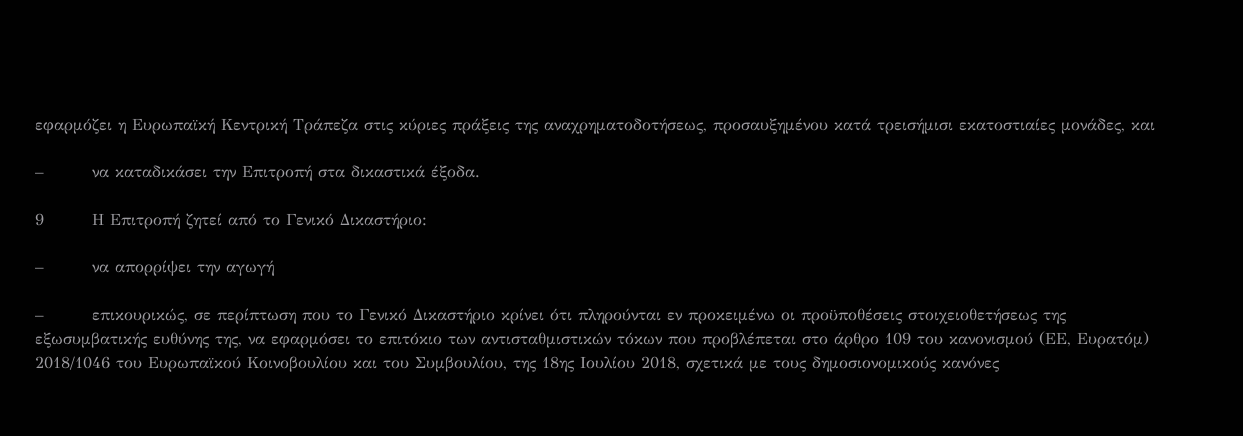εφαρμόζει η Ευρωπαϊκή Κεντρική Τράπεζα στις κύριες πράξεις της αναχρηματοδοτήσεως, προσαυξημένου κατά τρεισήμισι εκατοστιαίες μονάδες, και

–        να καταδικάσει την Επιτροπή στα δικαστικά έξοδα.

9        Η Επιτροπή ζητεί από το Γενικό Δικαστήριο:

–        να απορρίψει την αγωγή

–        επικουρικώς, σε περίπτωση που το Γενικό Δικαστήριο κρίνει ότι πληρούνται εν προκειμένω οι προϋποθέσεις στοιχειοθετήσεως της εξωσυμβατικής ευθύνης της, να εφαρμόσει το επιτόκιο των αντισταθμιστικών τόκων που προβλέπεται στο άρθρο 109 του κανονισμού (ΕΕ, Ευρατόμ) 2018/1046 του Ευρωπαϊκού Κοινοβουλίου και του Συμβουλίου, της 18ης Ιουλίου 2018, σχετικά με τους δημοσιονομικούς κανόνες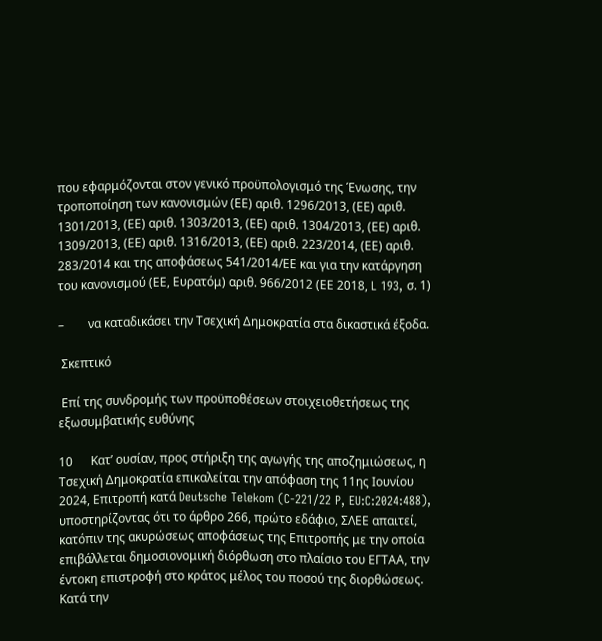που εφαρμόζονται στον γενικό προϋπολογισμό της Ένωσης, την τροποποίηση των κανονισμών (ΕΕ) αριθ. 1296/2013, (ΕΕ) αριθ. 1301/2013, (ΕΕ) αριθ. 1303/2013, (ΕΕ) αριθ. 1304/2013, (ΕΕ) αριθ. 1309/2013, (ΕΕ) αριθ. 1316/2013, (ΕΕ) αριθ. 223/2014, (ΕΕ) αριθ. 283/2014 και της αποφάσεως 541/2014/ΕΕ και για την κατάργηση του κανονισμού (ΕΕ, Ευρατόμ) αριθ. 966/2012 (ΕΕ 2018, L 193, σ. 1)

–        να καταδικάσει την Τσεχική Δημοκρατία στα δικαστικά έξοδα.

 Σκεπτικό

 Επί της συνδρομής των προϋποθέσεων στοιχειοθετήσεως της εξωσυμβατικής ευθύνης

10      Κατ’ ουσίαν, προς στήριξη της αγωγής της αποζημιώσεως, η Τσεχική Δημοκρατία επικαλείται την απόφαση της 11ης Ιουνίου 2024, Επιτροπή κατά Deutsche Telekom (C-221/22 P, EU:C:2024:488), υποστηρίζοντας ότι το άρθρο 266, πρώτο εδάφιο, ΣΛΕΕ απαιτεί, κατόπιν της ακυρώσεως αποφάσεως της Επιτροπής με την οποία επιβάλλεται δημοσιονομική διόρθωση στο πλαίσιο του ΕΓΤΑΑ, την έντοκη επιστροφή στο κράτος μέλος του ποσού της διορθώσεως. Κατά την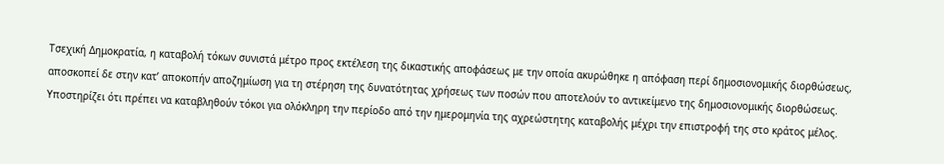Τσεχική Δημοκρατία, η καταβολή τόκων συνιστά μέτρο προς εκτέλεση της δικαστικής αποφάσεως με την οποία ακυρώθηκε η απόφαση περί δημοσιονομικής διορθώσεως, αποσκοπεί δε στην κατ’ αποκοπήν αποζημίωση για τη στέρηση της δυνατότητας χρήσεως των ποσών που αποτελούν το αντικείμενο της δημοσιονομικής διορθώσεως. Υποστηρίζει ότι πρέπει να καταβληθούν τόκοι για ολόκληρη την περίοδο από την ημερομηνία της αχρεώστητης καταβολής μέχρι την επιστροφή της στο κράτος μέλος.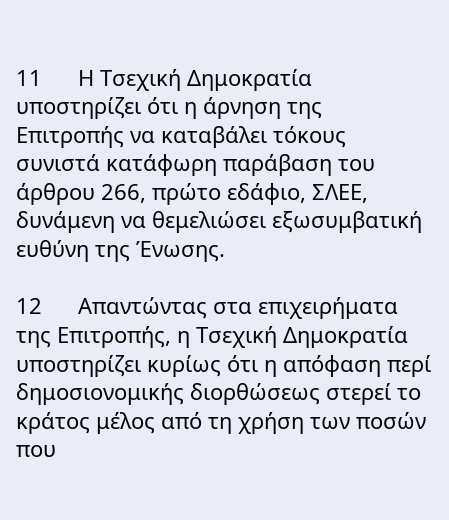11      Η Τσεχική Δημοκρατία υποστηρίζει ότι η άρνηση της Επιτροπής να καταβάλει τόκους συνιστά κατάφωρη παράβαση του άρθρου 266, πρώτο εδάφιο, ΣΛΕΕ, δυνάμενη να θεμελιώσει εξωσυμβατική ευθύνη της Ένωσης.

12      Απαντώντας στα επιχειρήματα της Επιτροπής, η Τσεχική Δημοκρατία υποστηρίζει κυρίως ότι η απόφαση περί δημοσιονομικής διορθώσεως στερεί το κράτος μέλος από τη χρήση των ποσών που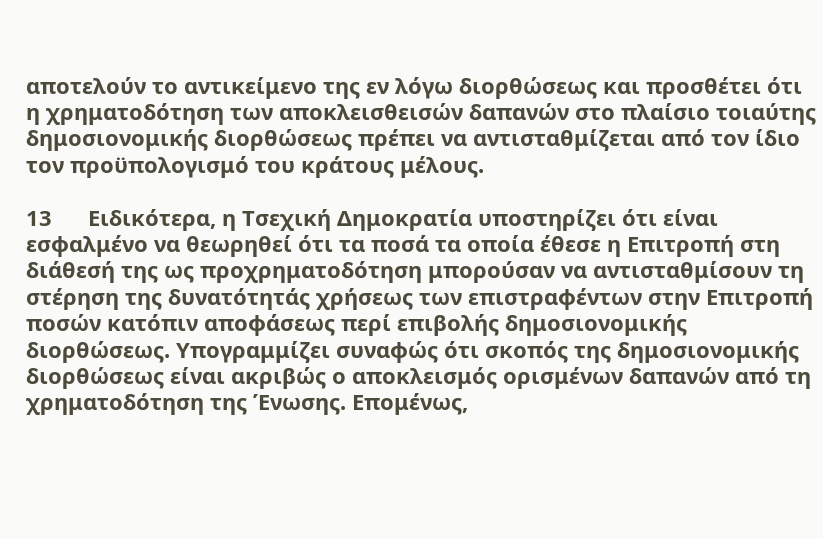αποτελούν το αντικείμενο της εν λόγω διορθώσεως και προσθέτει ότι η χρηματοδότηση των αποκλεισθεισών δαπανών στο πλαίσιο τοιαύτης δημοσιονομικής διορθώσεως πρέπει να αντισταθμίζεται από τον ίδιο τον προϋπολογισμό του κράτους μέλους.

13      Ειδικότερα, η Τσεχική Δημοκρατία υποστηρίζει ότι είναι εσφαλμένο να θεωρηθεί ότι τα ποσά τα οποία έθεσε η Επιτροπή στη διάθεσή της ως προχρηματοδότηση μπορούσαν να αντισταθμίσουν τη στέρηση της δυνατότητάς χρήσεως των επιστραφέντων στην Επιτροπή ποσών κατόπιν αποφάσεως περί επιβολής δημοσιονομικής διορθώσεως. Υπογραμμίζει συναφώς ότι σκοπός της δημοσιονομικής διορθώσεως είναι ακριβώς ο αποκλεισμός ορισμένων δαπανών από τη χρηματοδότηση της Ένωσης. Επομένως,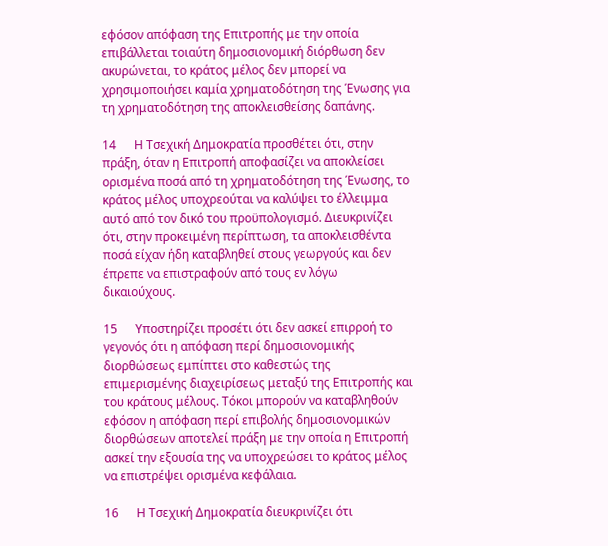εφόσον απόφαση της Επιτροπής με την οποία επιβάλλεται τοιαύτη δημοσιονομική διόρθωση δεν ακυρώνεται, το κράτος μέλος δεν μπορεί να χρησιμοποιήσει καμία χρηματοδότηση της Ένωσης για τη χρηματοδότηση της αποκλεισθείσης δαπάνης.

14      Η Τσεχική Δημοκρατία προσθέτει ότι, στην πράξη, όταν η Επιτροπή αποφασίζει να αποκλείσει ορισμένα ποσά από τη χρηματοδότηση της Ένωσης, το κράτος μέλος υποχρεούται να καλύψει το έλλειμμα αυτό από τον δικό του προϋπολογισμό. Διευκρινίζει ότι, στην προκειμένη περίπτωση, τα αποκλεισθέντα ποσά είχαν ήδη καταβληθεί στους γεωργούς και δεν έπρεπε να επιστραφούν από τους εν λόγω δικαιούχους.

15      Υποστηρίζει προσέτι ότι δεν ασκεί επιρροή το γεγονός ότι η απόφαση περί δημοσιονομικής διορθώσεως εμπίπτει στο καθεστώς της επιμερισμένης διαχειρίσεως μεταξύ της Επιτροπής και του κράτους μέλους. Τόκοι μπορούν να καταβληθούν εφόσον η απόφαση περί επιβολής δημοσιονομικών διορθώσεων αποτελεί πράξη με την οποία η Επιτροπή ασκεί την εξουσία της να υποχρεώσει το κράτος μέλος να επιστρέψει ορισμένα κεφάλαια.

16      Η Τσεχική Δημοκρατία διευκρινίζει ότι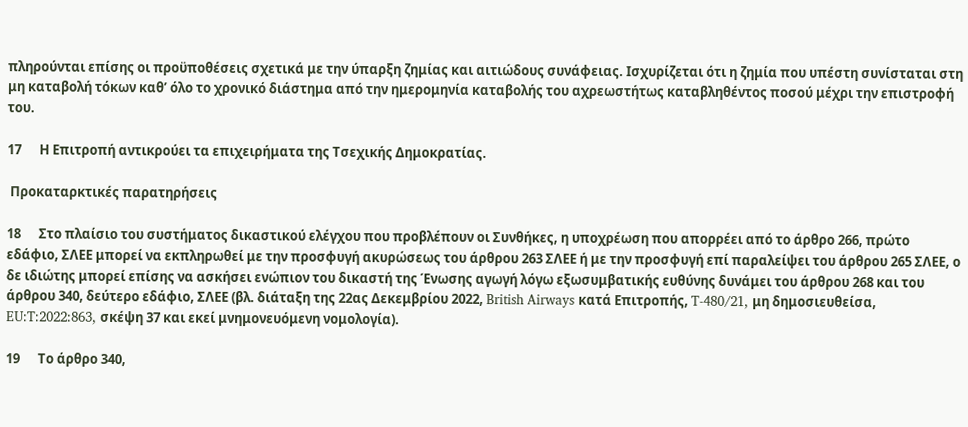πληρούνται επίσης οι προϋποθέσεις σχετικά με την ύπαρξη ζημίας και αιτιώδους συνάφειας. Ισχυρίζεται ότι η ζημία που υπέστη συνίσταται στη μη καταβολή τόκων καθ’ όλο το χρονικό διάστημα από την ημερομηνία καταβολής του αχρεωστήτως καταβληθέντος ποσού μέχρι την επιστροφή του.

17      Η Επιτροπή αντικρούει τα επιχειρήματα της Τσεχικής Δημοκρατίας.

 Προκαταρκτικές παρατηρήσεις

18      Στο πλαίσιο του συστήματος δικαστικού ελέγχου που προβλέπουν οι Συνθήκες, η υποχρέωση που απορρέει από το άρθρο 266, πρώτο εδάφιο, ΣΛΕΕ μπορεί να εκπληρωθεί με την προσφυγή ακυρώσεως του άρθρου 263 ΣΛΕΕ ή με την προσφυγή επί παραλείψει του άρθρου 265 ΣΛΕΕ, ο δε ιδιώτης μπορεί επίσης να ασκήσει ενώπιον του δικαστή της Ένωσης αγωγή λόγω εξωσυμβατικής ευθύνης δυνάμει του άρθρου 268 και του άρθρου 340, δεύτερο εδάφιο, ΣΛΕΕ (βλ. διάταξη της 22ας Δεκεμβρίου 2022, British Airways κατά Επιτροπής, T-480/21, μη δημοσιευθείσα, EU:T:2022:863, σκέψη 37 και εκεί μνημονευόμενη νομολογία).

19      Το άρθρο 340,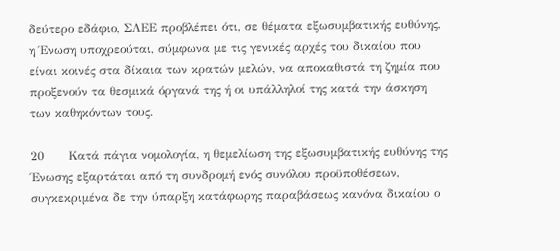δεύτερο εδάφιο, ΣΛΕΕ προβλέπει ότι, σε θέματα εξωσυμβατικής ευθύνης, η Ένωση υποχρεούται, σύμφωνα με τις γενικές αρχές του δικαίου που είναι κοινές στα δίκαια των κρατών μελών, να αποκαθιστά τη ζημία που προξενούν τα θεσμικά όργανά της ή οι υπάλληλοί της κατά την άσκηση των καθηκόντων τους.

20      Κατά πάγια νομολογία, η θεμελίωση της εξωσυμβατικής ευθύνης της Ένωσης εξαρτάται από τη συνδρομή ενός συνόλου προϋποθέσεων, συγκεκριμένα δε την ύπαρξη κατάφωρης παραβάσεως κανόνα δικαίου ο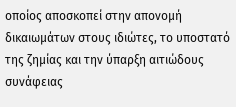οποίος αποσκοπεί στην απονομή δικαιωμάτων στους ιδιώτες, το υποστατό της ζημίας και την ύπαρξη αιτιώδους συνάφειας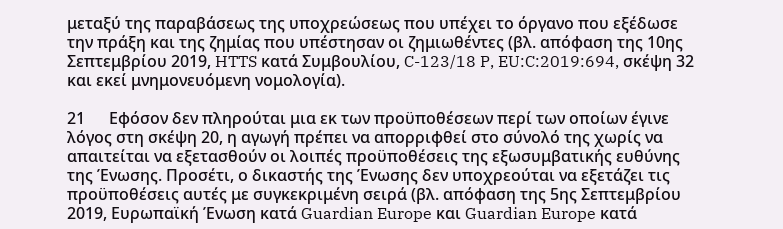μεταξύ της παραβάσεως της υποχρεώσεως που υπέχει το όργανο που εξέδωσε την πράξη και της ζημίας που υπέστησαν οι ζημιωθέντες (βλ. απόφαση της 10ης Σεπτεμβρίου 2019, HTTS κατά Συμβουλίου, C-123/18 P, EU:C:2019:694, σκέψη 32 και εκεί μνημονευόμενη νομολογία).

21      Εφόσον δεν πληρούται μια εκ των προϋποθέσεων περί των οποίων έγινε λόγος στη σκέψη 20, η αγωγή πρέπει να απορριφθεί στο σύνολό της χωρίς να απαιτείται να εξετασθούν οι λοιπές προϋποθέσεις της εξωσυμβατικής ευθύνης της Ένωσης. Προσέτι, ο δικαστής της Ένωσης δεν υποχρεούται να εξετάζει τις προϋποθέσεις αυτές με συγκεκριμένη σειρά (βλ. απόφαση της 5ης Σεπτεμβρίου 2019, Ευρωπαϊκή Ένωση κατά Guardian Europe και Guardian Europe κατά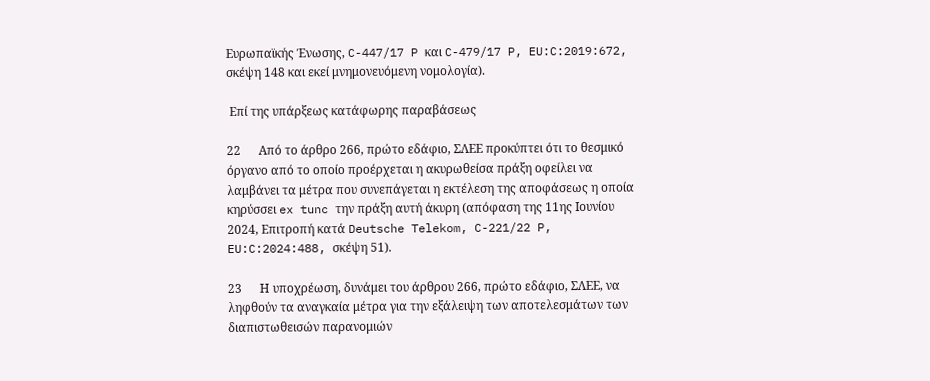Ευρωπαϊκής Ένωσης, C-447/17 P και C-479/17 P, EU:C:2019:672, σκέψη 148 και εκεί μνημονευόμενη νομολογία).

 Επί της υπάρξεως κατάφωρης παραβάσεως

22      Από το άρθρο 266, πρώτο εδάφιο, ΣΛΕΕ προκύπτει ότι το θεσμικό όργανο από το οποίο προέρχεται η ακυρωθείσα πράξη οφείλει να λαμβάνει τα μέτρα που συνεπάγεται η εκτέλεση της αποφάσεως η οποία κηρύσσει ex tunc την πράξη αυτή άκυρη (απόφαση της 11ης Ιουνίου 2024, Επιτροπή κατά Deutsche Telekom, C-221/22 P, EU:C:2024:488, σκέψη 51).

23      Η υποχρέωση, δυνάμει του άρθρου 266, πρώτο εδάφιο, ΣΛΕΕ, να ληφθούν τα αναγκαία μέτρα για την εξάλειψη των αποτελεσμάτων των διαπιστωθεισών παρανομιών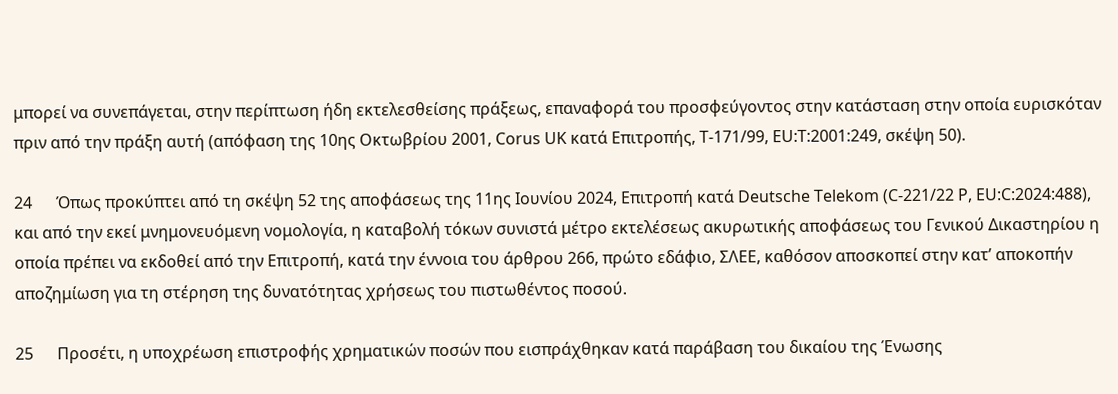μπορεί να συνεπάγεται, στην περίπτωση ήδη εκτελεσθείσης πράξεως, επαναφορά του προσφεύγοντος στην κατάσταση στην οποία ευρισκόταν πριν από την πράξη αυτή (απόφαση της 10ης Οκτωβρίου 2001, Corus UK κατά Επιτροπής, T-171/99, EU:T:2001:249, σκέψη 50).

24      Όπως προκύπτει από τη σκέψη 52 της αποφάσεως της 11ης Ιουνίου 2024, Επιτροπή κατά Deutsche Telekom (C-221/22 P, EU:C:2024:488), και από την εκεί μνημονευόμενη νομολογία, η καταβολή τόκων συνιστά μέτρο εκτελέσεως ακυρωτικής αποφάσεως του Γενικού Δικαστηρίου η οποία πρέπει να εκδοθεί από την Επιτροπή, κατά την έννοια του άρθρου 266, πρώτο εδάφιο, ΣΛΕΕ, καθόσον αποσκοπεί στην κατ’ αποκοπήν αποζημίωση για τη στέρηση της δυνατότητας χρήσεως του πιστωθέντος ποσού.

25      Προσέτι, η υποχρέωση επιστροφής χρηματικών ποσών που εισπράχθηκαν κατά παράβαση του δικαίου της Ένωσης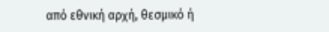από εθνική αρχή, θεσμικό ή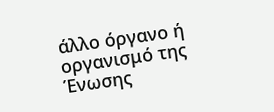άλλο όργανο ή οργανισμό της Ένωσης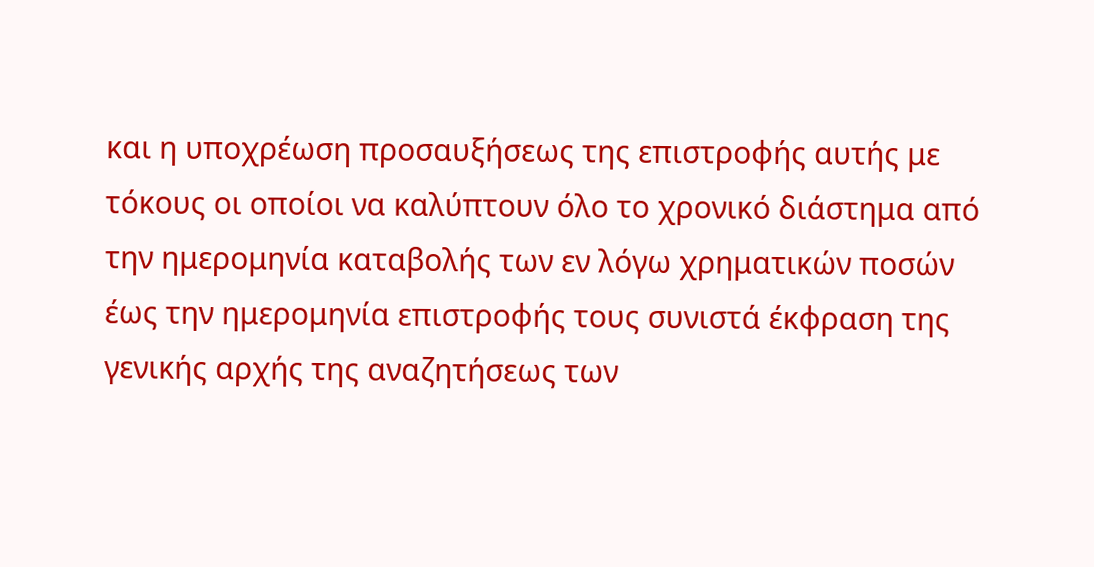και η υποχρέωση προσαυξήσεως της επιστροφής αυτής με τόκους οι οποίοι να καλύπτουν όλο το χρονικό διάστημα από την ημερομηνία καταβολής των εν λόγω χρηματικών ποσών έως την ημερομηνία επιστροφής τους συνιστά έκφραση της γενικής αρχής της αναζητήσεως των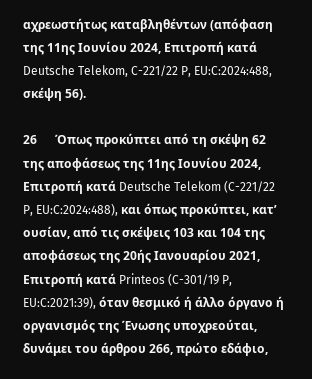αχρεωστήτως καταβληθέντων (απόφαση της 11ης Ιουνίου 2024, Επιτροπή κατά Deutsche Telekom, C-221/22 P, EU:C:2024:488, σκέψη 56).

26      Όπως προκύπτει από τη σκέψη 62 της αποφάσεως της 11ης Ιουνίου 2024, Επιτροπή κατά Deutsche Telekom (C-221/22 P, EU:C:2024:488), και όπως προκύπτει, κατ’ ουσίαν, από τις σκέψεις 103 και 104 της αποφάσεως της 20ής Ιανουαρίου 2021, Επιτροπή κατά Printeos (C-301/19 P, EU:C:2021:39), όταν θεσμικό ή άλλο όργανο ή οργανισμός της Ένωσης υποχρεούται, δυνάμει του άρθρου 266, πρώτο εδάφιο,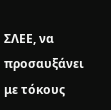ΣΛΕΕ, να προσαυξάνει με τόκους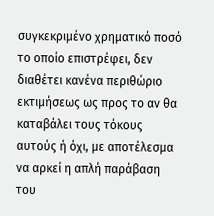συγκεκριμένο χρηματικό ποσό το οποίο επιστρέφει, δεν διαθέτει κανένα περιθώριο εκτιμήσεως ως προς το αν θα καταβάλει τους τόκους αυτούς ή όχι, με αποτέλεσμα να αρκεί η απλή παράβαση του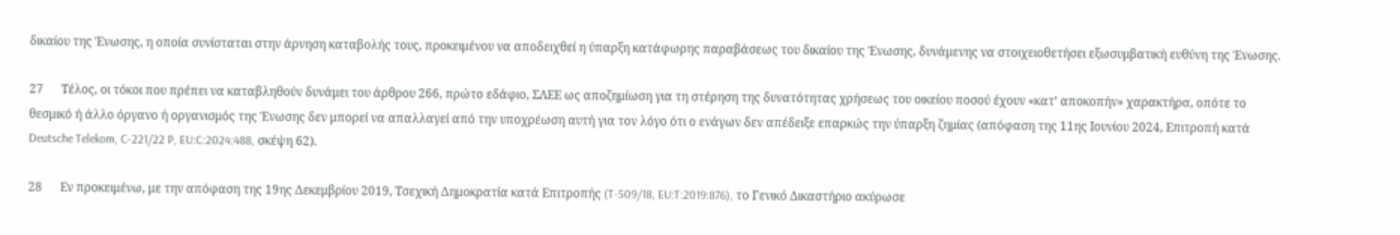δικαίου της Ένωσης, η οποία συνίσταται στην άρνηση καταβολής τους, προκειμένου να αποδειχθεί η ύπαρξη κατάφωρης παραβάσεως του δικαίου της Ένωσης, δυνάμενης να στοιχειοθετήσει εξωσυμβατική ευθύνη της Ένωσης.

27      Τέλος, οι τόκοι που πρέπει να καταβληθούν δυνάμει του άρθρου 266, πρώτο εδάφιο, ΣΛΕΕ ως αποζημίωση για τη στέρηση της δυνατότητας χρήσεως του οικείου ποσού έχουν «κατ’ αποκοπήν» χαρακτήρα, οπότε το θεσμικό ή άλλο όργανο ή οργανισμός της Ένωσης δεν μπορεί να απαλλαγεί από την υποχρέωση αυτή για τον λόγο ότι ο ενάγων δεν απέδειξε επαρκώς την ύπαρξη ζημίας (απόφαση της 11ης Ιουνίου 2024, Επιτροπή κατά Deutsche Telekom, C-221/22 P, EU:C:2024:488, σκέψη 62).

28      Εν προκειμένω, με την απόφαση της 19ης Δεκεμβρίου 2019, Τσεχική Δημοκρατία κατά Επιτροπής (T-509/18, EU:T:2019:876), το Γενικό Δικαστήριο ακύρωσε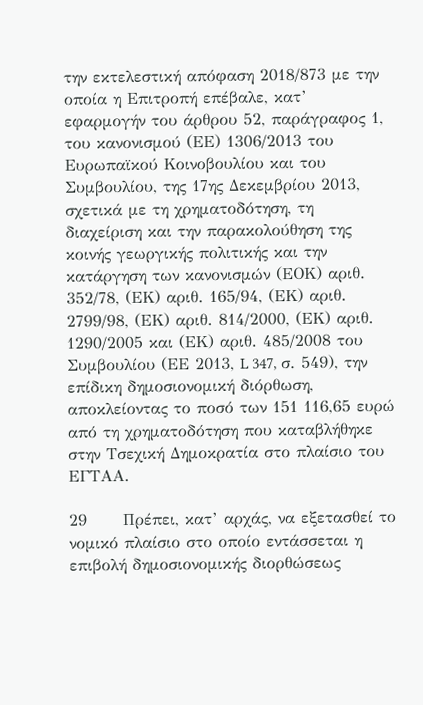την εκτελεστική απόφαση 2018/873 με την οποία η Επιτροπή επέβαλε, κατ’ εφαρμογήν του άρθρου 52, παράγραφος 1, του κανονισμού (ΕΕ) 1306/2013 του Ευρωπαϊκού Κοινοβουλίου και του Συμβουλίου, της 17ης Δεκεμβρίου 2013, σχετικά με τη χρηματοδότηση, τη διαχείριση και την παρακολούθηση της κοινής γεωργικής πολιτικής και την κατάργηση των κανονισμών (ΕΟΚ) αριθ. 352/78, (ΕΚ) αριθ. 165/94, (ΕΚ) αριθ. 2799/98, (ΕΚ) αριθ. 814/2000, (ΕΚ) αριθ. 1290/2005 και (ΕΚ) αριθ. 485/2008 του Συμβουλίου (ΕΕ 2013, L 347, σ. 549), την επίδικη δημοσιονομική διόρθωση, αποκλείοντας το ποσό των 151 116,65 ευρώ από τη χρηματοδότηση που καταβλήθηκε στην Τσεχική Δημοκρατία στο πλαίσιο του ΕΓΤΑΑ.

29      Πρέπει, κατ’ αρχάς, να εξετασθεί το νομικό πλαίσιο στο οποίο εντάσσεται η επιβολή δημοσιονομικής διορθώσεως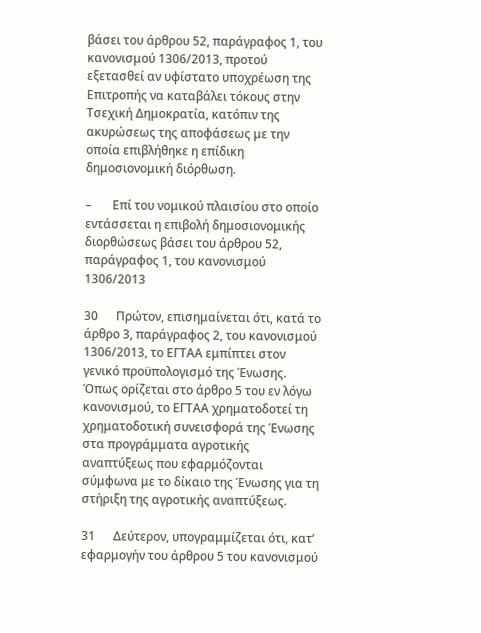βάσει του άρθρου 52, παράγραφος 1, του κανονισμού 1306/2013, προτού εξετασθεί αν υφίστατο υποχρέωση της Επιτροπής να καταβάλει τόκους στην Τσεχική Δημοκρατία, κατόπιν της ακυρώσεως της αποφάσεως με την οποία επιβλήθηκε η επίδικη δημοσιονομική διόρθωση.

–       Επί του νομικού πλαισίου στο οποίο εντάσσεται η επιβολή δημοσιονομικής διορθώσεως βάσει του άρθρου 52, παράγραφος 1, του κανονισμού 1306/2013

30      Πρώτον, επισημαίνεται ότι, κατά το άρθρο 3, παράγραφος 2, του κανονισμού 1306/2013, το ΕΓΤΑΑ εμπίπτει στον γενικό προϋπολογισμό της Ένωσης. Όπως ορίζεται στο άρθρο 5 του εν λόγω κανονισμού, το ΕΓΤΑΑ χρηματοδοτεί τη χρηματοδοτική συνεισφορά της Ένωσης στα προγράμματα αγροτικής αναπτύξεως που εφαρμόζονται σύμφωνα με το δίκαιο της Ένωσης για τη στήριξη της αγροτικής αναπτύξεως.

31      Δεύτερον, υπογραμμίζεται ότι, κατ’ εφαρμογήν του άρθρου 5 του κανονισμού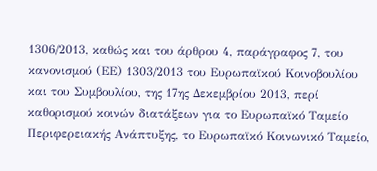1306/2013, καθώς και του άρθρου 4, παράγραφος 7, του κανονισμού (ΕΕ) 1303/2013 του Ευρωπαϊκού Κοινοβουλίου και του Συμβουλίου, της 17ης Δεκεμβρίου 2013, περί καθορισμού κοινών διατάξεων για το Ευρωπαϊκό Ταμείο Περιφερειακής Ανάπτυξης, το Ευρωπαϊκό Κοινωνικό Ταμείο,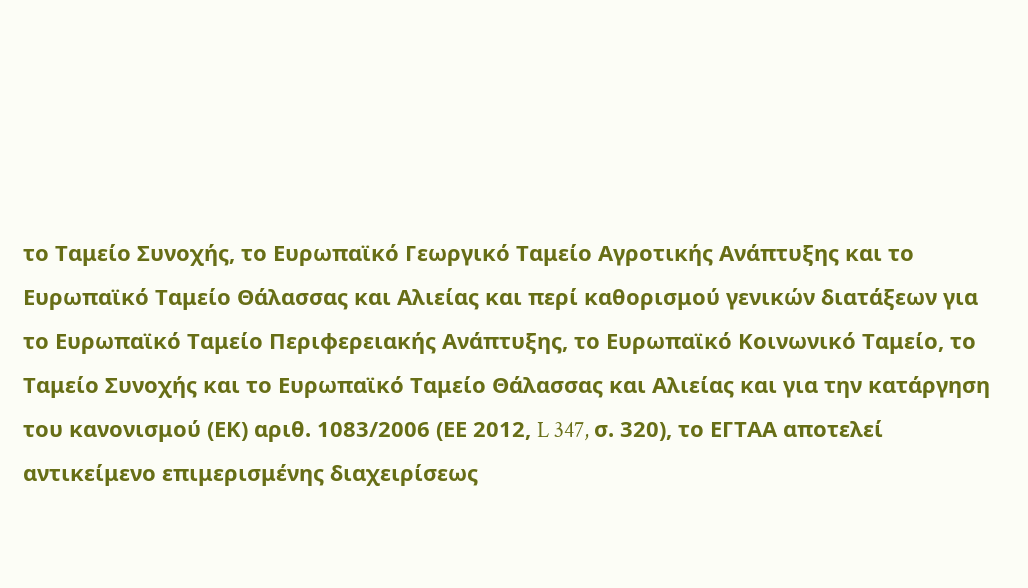το Ταμείο Συνοχής, το Ευρωπαϊκό Γεωργικό Ταμείο Αγροτικής Ανάπτυξης και το Ευρωπαϊκό Ταμείο Θάλασσας και Αλιείας και περί καθορισμού γενικών διατάξεων για το Ευρωπαϊκό Ταμείο Περιφερειακής Ανάπτυξης, το Ευρωπαϊκό Κοινωνικό Ταμείο, το Ταμείο Συνοχής και το Ευρωπαϊκό Ταμείο Θάλασσας και Αλιείας και για την κατάργηση του κανονισμού (ΕΚ) αριθ. 1083/2006 (ΕΕ 2012, L 347, σ. 320), το ΕΓΤΑΑ αποτελεί αντικείμενο επιμερισμένης διαχειρίσεως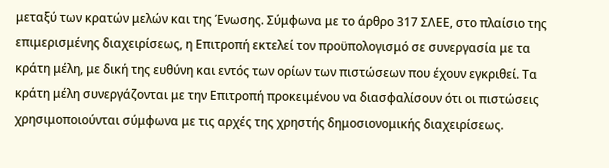μεταξύ των κρατών μελών και της Ένωσης. Σύμφωνα με το άρθρο 317 ΣΛΕΕ, στο πλαίσιο της επιμερισμένης διαχειρίσεως, η Επιτροπή εκτελεί τον προϋπολογισμό σε συνεργασία με τα κράτη μέλη, με δική της ευθύνη και εντός των ορίων των πιστώσεων που έχουν εγκριθεί. Τα κράτη μέλη συνεργάζονται με την Επιτροπή προκειμένου να διασφαλίσουν ότι οι πιστώσεις χρησιμοποιούνται σύμφωνα με τις αρχές της χρηστής δημοσιονομικής διαχειρίσεως.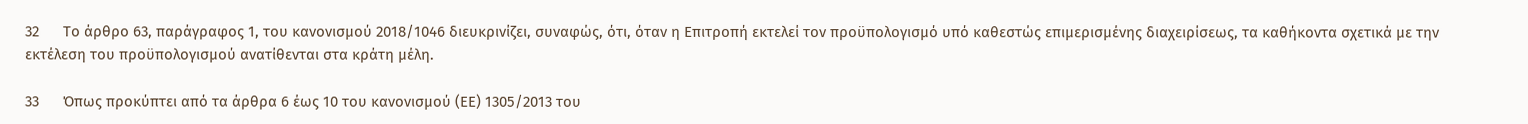32      Το άρθρο 63, παράγραφος 1, του κανονισμού 2018/1046 διευκρινίζει, συναφώς, ότι, όταν η Επιτροπή εκτελεί τον προϋπολογισμό υπό καθεστώς επιμερισμένης διαχειρίσεως, τα καθήκοντα σχετικά με την εκτέλεση του προϋπολογισμού ανατίθενται στα κράτη μέλη.

33      Όπως προκύπτει από τα άρθρα 6 έως 10 του κανονισμού (ΕΕ) 1305/2013 του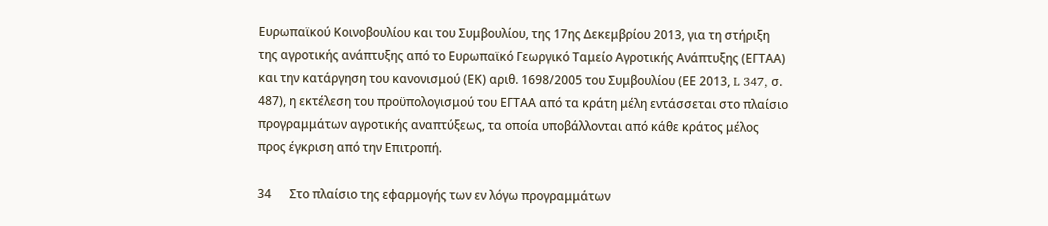Ευρωπαϊκού Κοινοβουλίου και του Συμβουλίου, της 17ης Δεκεμβρίου 2013, για τη στήριξη της αγροτικής ανάπτυξης από το Ευρωπαϊκό Γεωργικό Ταμείο Αγροτικής Ανάπτυξης (ΕΓΤΑΑ) και την κατάργηση του κανονισμού (ΕΚ) αριθ. 1698/2005 του Συμβουλίου (ΕΕ 2013, L 347, σ. 487), η εκτέλεση του προϋπολογισμού του ΕΓΤΑΑ από τα κράτη μέλη εντάσσεται στο πλαίσιο προγραμμάτων αγροτικής αναπτύξεως, τα οποία υποβάλλονται από κάθε κράτος μέλος προς έγκριση από την Επιτροπή.

34      Στο πλαίσιο της εφαρμογής των εν λόγω προγραμμάτων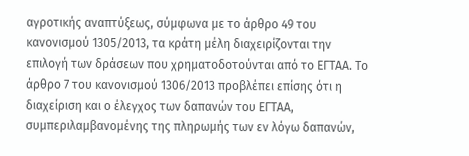αγροτικής αναπτύξεως, σύμφωνα με το άρθρο 49 του κανονισμού 1305/2013, τα κράτη μέλη διαχειρίζονται την επιλογή των δράσεων που χρηματοδοτούνται από το ΕΓΤΑΑ. Το άρθρο 7 του κανονισμού 1306/2013 προβλέπει επίσης ότι η διαχείριση και ο έλεγχος των δαπανών του ΕΓΤΑΑ, συμπεριλαμβανομένης της πληρωμής των εν λόγω δαπανών,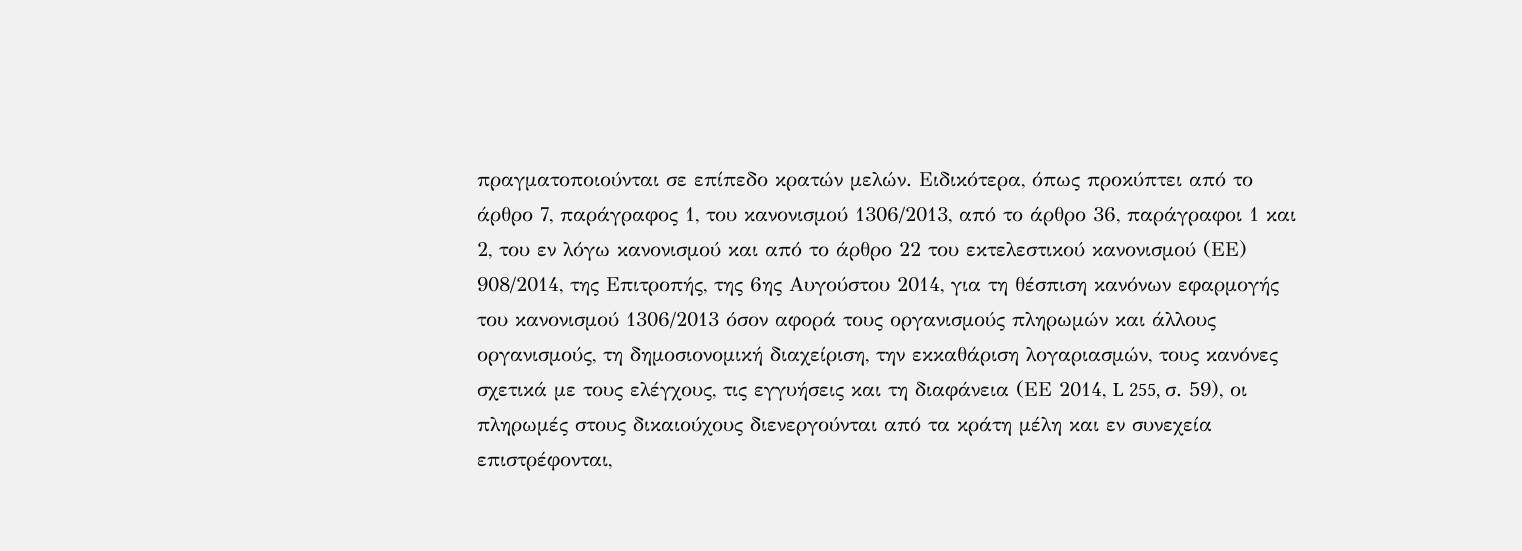πραγματοποιούνται σε επίπεδο κρατών μελών. Ειδικότερα, όπως προκύπτει από το άρθρο 7, παράγραφος 1, του κανονισμού 1306/2013, από το άρθρο 36, παράγραφοι 1 και 2, του εν λόγω κανονισμού και από το άρθρο 22 του εκτελεστικού κανονισμού (ΕΕ) 908/2014, της Επιτροπής, της 6ης Αυγούστου 2014, για τη θέσπιση κανόνων εφαρμογής του κανονισμού 1306/2013 όσον αφορά τους οργανισμούς πληρωμών και άλλους οργανισμούς, τη δημοσιονομική διαχείριση, την εκκαθάριση λογαριασμών, τους κανόνες σχετικά με τους ελέγχους, τις εγγυήσεις και τη διαφάνεια (ΕΕ 2014, L 255, σ. 59), οι πληρωμές στους δικαιούχους διενεργούνται από τα κράτη μέλη και εν συνεχεία επιστρέφονται,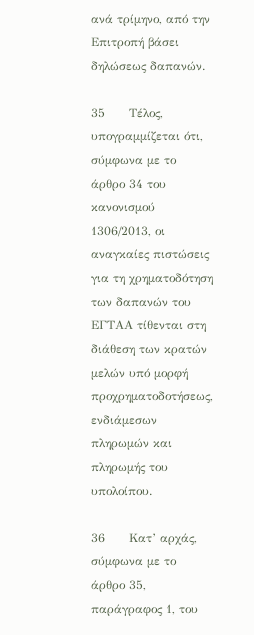ανά τρίμηνο, από την Επιτροπή βάσει δηλώσεως δαπανών.

35      Τέλος, υπογραμμίζεται ότι, σύμφωνα με το άρθρο 34 του κανονισμού 1306/2013, οι αναγκαίες πιστώσεις για τη χρηματοδότηση των δαπανών του ΕΓΤΑΑ τίθενται στη διάθεση των κρατών μελών υπό μορφή προχρηματοδοτήσεως, ενδιάμεσων πληρωμών και πληρωμής του υπολοίπου.

36      Κατ’ αρχάς, σύμφωνα με το άρθρο 35, παράγραφος 1, του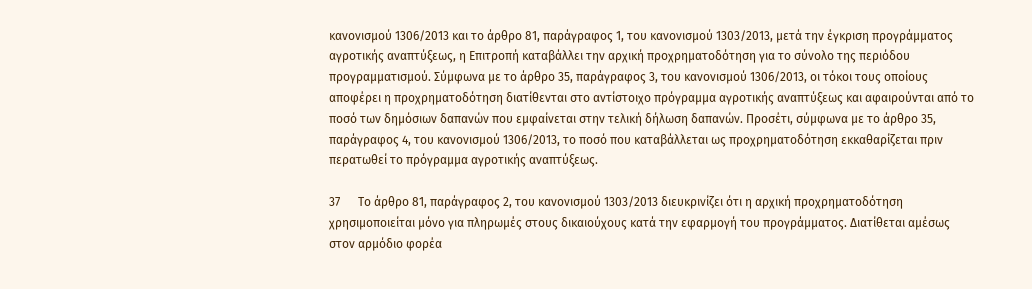κανονισμού 1306/2013 και το άρθρο 81, παράγραφος 1, του κανονισμού 1303/2013, μετά την έγκριση προγράμματος αγροτικής αναπτύξεως, η Επιτροπή καταβάλλει την αρχική προχρηματοδότηση για το σύνολο της περιόδου προγραμματισμού. Σύμφωνα με το άρθρο 35, παράγραφος 3, του κανονισμού 1306/2013, οι τόκοι τους οποίους αποφέρει η προχρηματοδότηση διατίθενται στο αντίστοιχο πρόγραμμα αγροτικής αναπτύξεως και αφαιρούνται από το ποσό των δημόσιων δαπανών που εμφαίνεται στην τελική δήλωση δαπανών. Προσέτι, σύμφωνα με το άρθρο 35, παράγραφος 4, του κανονισμού 1306/2013, το ποσό που καταβάλλεται ως προχρηματοδότηση εκκαθαρίζεται πριν περατωθεί το πρόγραμμα αγροτικής αναπτύξεως.

37      Το άρθρο 81, παράγραφος 2, του κανονισμού 1303/2013 διευκρινίζει ότι η αρχική προχρηματοδότηση χρησιμοποιείται μόνο για πληρωμές στους δικαιούχους κατά την εφαρμογή του προγράμματος. Διατίθεται αμέσως στον αρμόδιο φορέα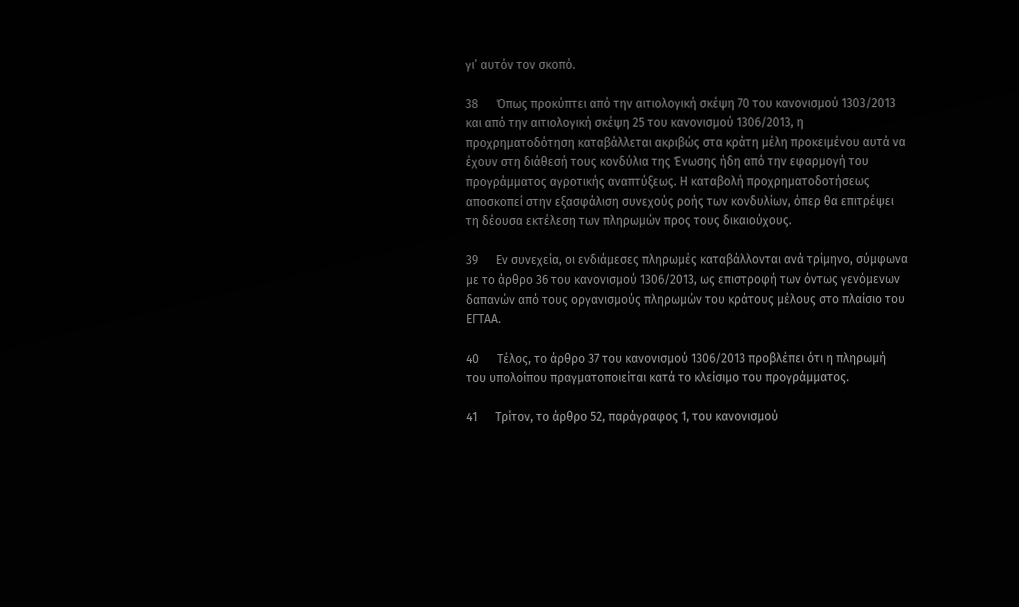γι’ αυτόν τον σκοπό.

38      Όπως προκύπτει από την αιτιολογική σκέψη 70 του κανονισμού 1303/2013 και από την αιτιολογική σκέψη 25 του κανονισμού 1306/2013, η προχρηματοδότηση καταβάλλεται ακριβώς στα κράτη μέλη προκειμένου αυτά να έχουν στη διάθεσή τους κονδύλια της Ένωσης ήδη από την εφαρμογή του προγράμματος αγροτικής αναπτύξεως. Η καταβολή προχρηματοδοτήσεως αποσκοπεί στην εξασφάλιση συνεχούς ροής των κονδυλίων, όπερ θα επιτρέψει τη δέουσα εκτέλεση των πληρωμών προς τους δικαιούχους.

39      Εν συνεχεία, οι ενδιάμεσες πληρωμές καταβάλλονται ανά τρίμηνο, σύμφωνα με το άρθρο 36 του κανονισμού 1306/2013, ως επιστροφή των όντως γενόμενων δαπανών από τους οργανισμούς πληρωμών του κράτους μέλους στο πλαίσιο του ΕΓΤΑΑ.

40      Τέλος, το άρθρο 37 του κανονισμού 1306/2013 προβλέπει ότι η πληρωμή του υπολοίπου πραγματοποιείται κατά το κλείσιμο του προγράμματος.

41      Τρίτον, το άρθρο 52, παράγραφος 1, του κανονισμού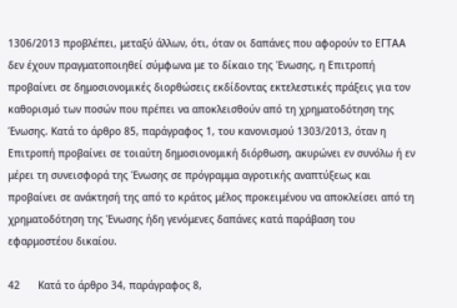1306/2013 προβλέπει, μεταξύ άλλων, ότι, όταν οι δαπάνες που αφορούν το ΕΓΤΑΑ δεν έχουν πραγματοποιηθεί σύμφωνα με το δίκαιο της Ένωσης, η Επιτροπή προβαίνει σε δημοσιονομικές διορθώσεις εκδίδοντας εκτελεστικές πράξεις για τον καθορισμό των ποσών που πρέπει να αποκλεισθούν από τη χρηματοδότηση της Ένωσης. Κατά το άρθρο 85, παράγραφος 1, του κανονισμού 1303/2013, όταν η Επιτροπή προβαίνει σε τοιαύτη δημοσιονομική διόρθωση, ακυρώνει εν συνόλω ή εν μέρει τη συνεισφορά της Ένωσης σε πρόγραμμα αγροτικής αναπτύξεως και προβαίνει σε ανάκτησή της από το κράτος μέλος προκειμένου να αποκλείσει από τη χρηματοδότηση της Ένωσης ήδη γενόμενες δαπάνες κατά παράβαση του εφαρμοστέου δικαίου.

42      Κατά το άρθρο 34, παράγραφος 8,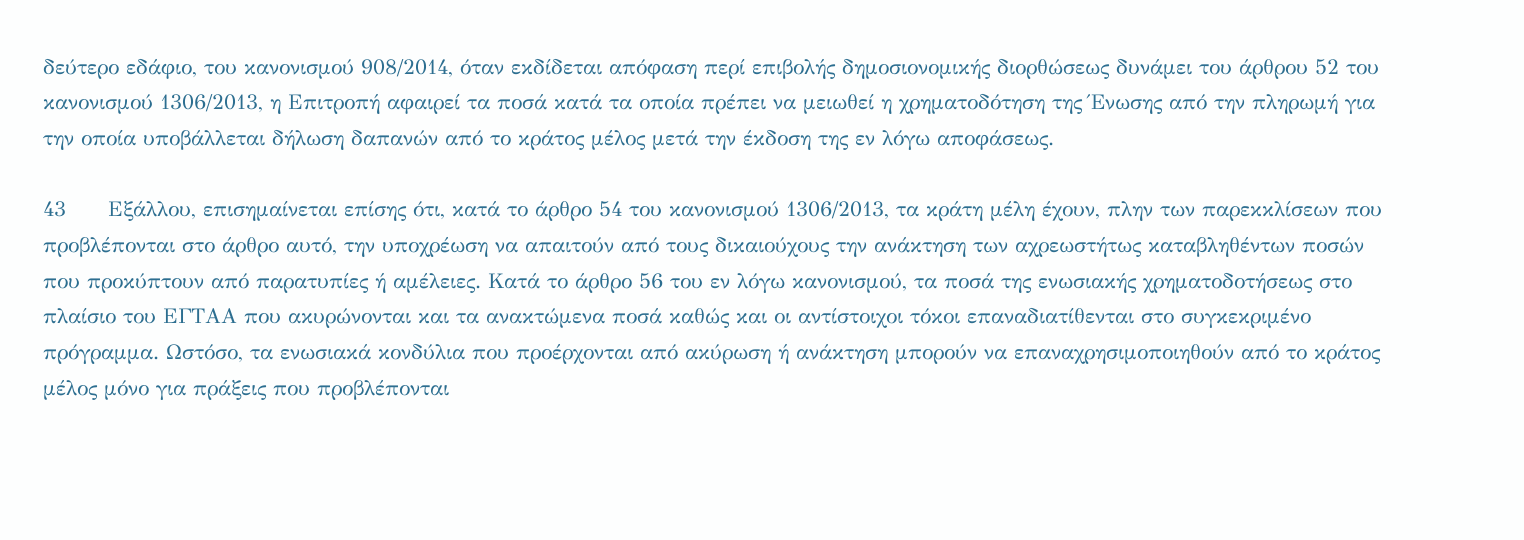δεύτερο εδάφιο, του κανονισμού 908/2014, όταν εκδίδεται απόφαση περί επιβολής δημοσιονομικής διορθώσεως δυνάμει του άρθρου 52 του κανονισμού 1306/2013, η Επιτροπή αφαιρεί τα ποσά κατά τα οποία πρέπει να μειωθεί η χρηματοδότηση της Ένωσης από την πληρωμή για την οποία υποβάλλεται δήλωση δαπανών από το κράτος μέλος μετά την έκδοση της εν λόγω αποφάσεως.

43      Εξάλλου, επισημαίνεται επίσης ότι, κατά το άρθρο 54 του κανονισμού 1306/2013, τα κράτη μέλη έχουν, πλην των παρεκκλίσεων που προβλέπονται στο άρθρο αυτό, την υποχρέωση να απαιτούν από τους δικαιούχους την ανάκτηση των αχρεωστήτως καταβληθέντων ποσών που προκύπτουν από παρατυπίες ή αμέλειες. Κατά το άρθρο 56 του εν λόγω κανονισμού, τα ποσά της ενωσιακής χρηματοδοτήσεως στο πλαίσιο του ΕΓΤΑΑ που ακυρώνονται και τα ανακτώμενα ποσά καθώς και οι αντίστοιχοι τόκοι επαναδιατίθενται στο συγκεκριμένο πρόγραμμα. Ωστόσο, τα ενωσιακά κονδύλια που προέρχονται από ακύρωση ή ανάκτηση μπορούν να επαναχρησιμοποιηθούν από το κράτος μέλος μόνο για πράξεις που προβλέπονται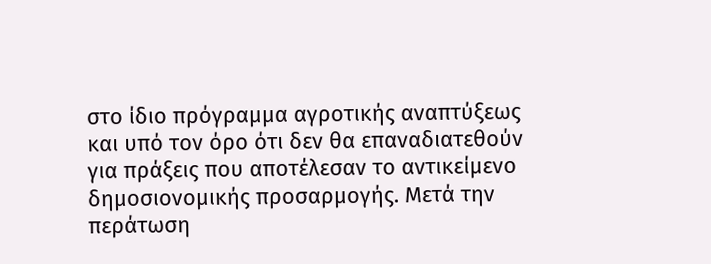στο ίδιο πρόγραμμα αγροτικής αναπτύξεως και υπό τον όρο ότι δεν θα επαναδιατεθούν για πράξεις που αποτέλεσαν το αντικείμενο δημοσιονομικής προσαρμογής. Μετά την περάτωση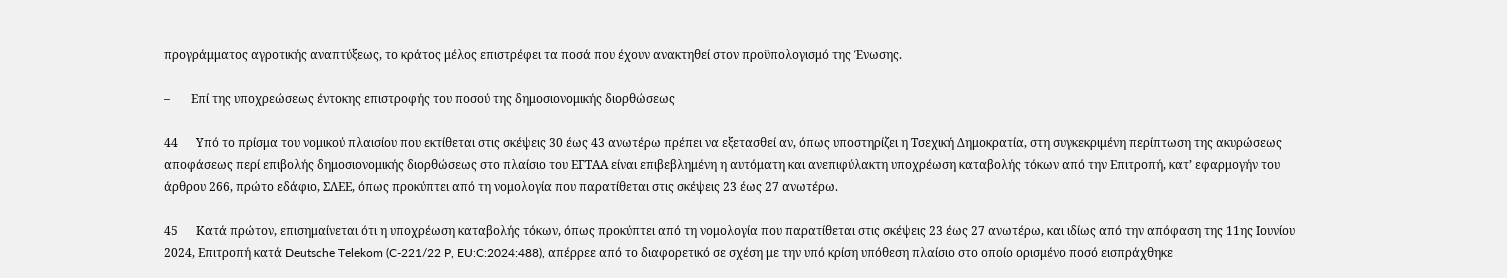προγράμματος αγροτικής αναπτύξεως, το κράτος μέλος επιστρέφει τα ποσά που έχουν ανακτηθεί στον προϋπολογισμό της Ένωσης.

–       Επί της υποχρεώσεως έντοκης επιστροφής του ποσού της δημοσιονομικής διορθώσεως

44      Υπό το πρίσμα του νομικού πλαισίου που εκτίθεται στις σκέψεις 30 έως 43 ανωτέρω πρέπει να εξετασθεί αν, όπως υποστηρίζει η Τσεχική Δημοκρατία, στη συγκεκριμένη περίπτωση της ακυρώσεως αποφάσεως περί επιβολής δημοσιονομικής διορθώσεως στο πλαίσιο του ΕΓΤΑΑ είναι επιβεβλημένη η αυτόματη και ανεπιφύλακτη υποχρέωση καταβολής τόκων από την Επιτροπή, κατ’ εφαρμογήν του άρθρου 266, πρώτο εδάφιο, ΣΛΕΕ, όπως προκύπτει από τη νομολογία που παρατίθεται στις σκέψεις 23 έως 27 ανωτέρω.

45      Κατά πρώτον, επισημαίνεται ότι η υποχρέωση καταβολής τόκων, όπως προκύπτει από τη νομολογία που παρατίθεται στις σκέψεις 23 έως 27 ανωτέρω, και ιδίως από την απόφαση της 11ης Ιουνίου 2024, Επιτροπή κατά Deutsche Telekom (C-221/22 P, EU:C:2024:488), απέρρεε από το διαφορετικό σε σχέση με την υπό κρίση υπόθεση πλαίσιο στο οποίο ορισμένο ποσό εισπράχθηκε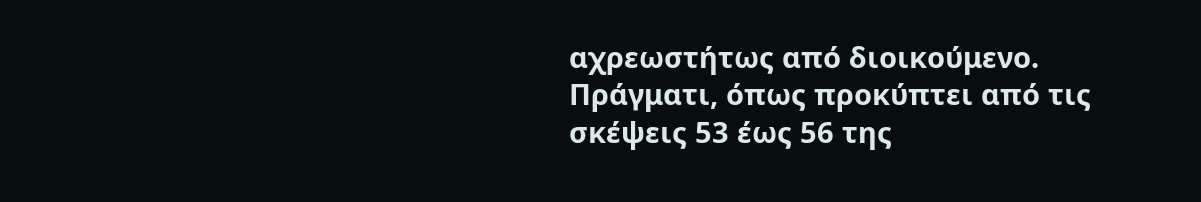αχρεωστήτως από διοικούμενο. Πράγματι, όπως προκύπτει από τις σκέψεις 53 έως 56 της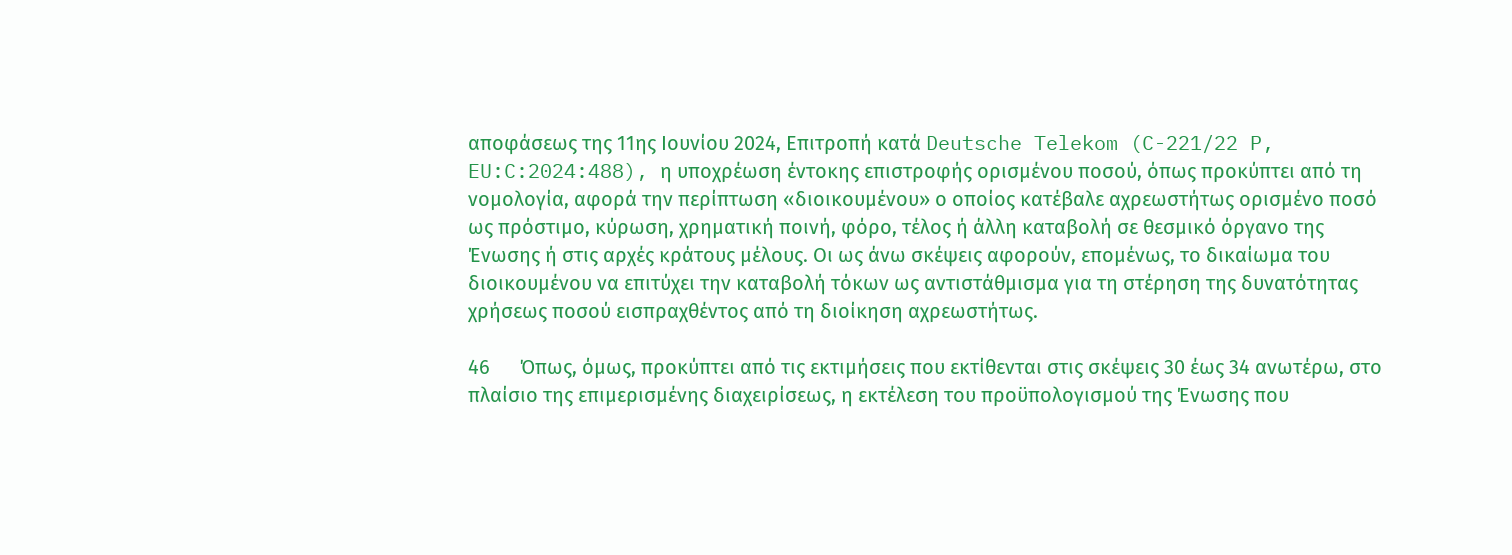αποφάσεως της 11ης Ιουνίου 2024, Επιτροπή κατά Deutsche Telekom (C-221/22 P, EU:C:2024:488), η υποχρέωση έντοκης επιστροφής ορισμένου ποσού, όπως προκύπτει από τη νομολογία, αφορά την περίπτωση «διοικουμένου» ο οποίος κατέβαλε αχρεωστήτως ορισμένο ποσό ως πρόστιμο, κύρωση, χρηματική ποινή, φόρο, τέλος ή άλλη καταβολή σε θεσμικό όργανο της Ένωσης ή στις αρχές κράτους μέλους. Οι ως άνω σκέψεις αφορούν, επομένως, το δικαίωμα του διοικουμένου να επιτύχει την καταβολή τόκων ως αντιστάθμισμα για τη στέρηση της δυνατότητας χρήσεως ποσού εισπραχθέντος από τη διοίκηση αχρεωστήτως.

46      Όπως, όμως, προκύπτει από τις εκτιμήσεις που εκτίθενται στις σκέψεις 30 έως 34 ανωτέρω, στο πλαίσιο της επιμερισμένης διαχειρίσεως, η εκτέλεση του προϋπολογισμού της Ένωσης που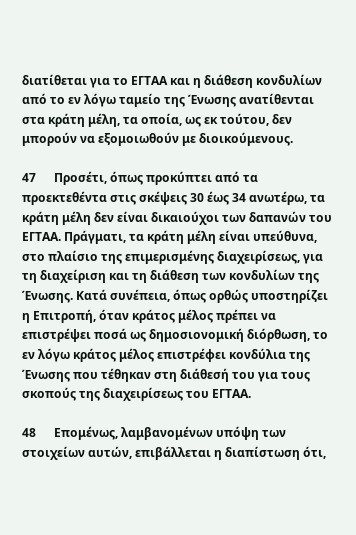διατίθεται για το ΕΓΤΑΑ και η διάθεση κονδυλίων από το εν λόγω ταμείο της Ένωσης ανατίθενται στα κράτη μέλη, τα οποία, ως εκ τούτου, δεν μπορούν να εξομοιωθούν με διοικούμενους.

47      Προσέτι, όπως προκύπτει από τα προεκτεθέντα στις σκέψεις 30 έως 34 ανωτέρω, τα κράτη μέλη δεν είναι δικαιούχοι των δαπανών του ΕΓΤΑΑ. Πράγματι, τα κράτη μέλη είναι υπεύθυνα, στο πλαίσιο της επιμερισμένης διαχειρίσεως, για τη διαχείριση και τη διάθεση των κονδυλίων της Ένωσης. Κατά συνέπεια, όπως ορθώς υποστηρίζει η Επιτροπή, όταν κράτος μέλος πρέπει να επιστρέψει ποσά ως δημοσιονομική διόρθωση, το εν λόγω κράτος μέλος επιστρέφει κονδύλια της Ένωσης που τέθηκαν στη διάθεσή του για τους σκοπούς της διαχειρίσεως του ΕΓΤΑΑ.

48      Επομένως, λαμβανομένων υπόψη των στοιχείων αυτών, επιβάλλεται η διαπίστωση ότι,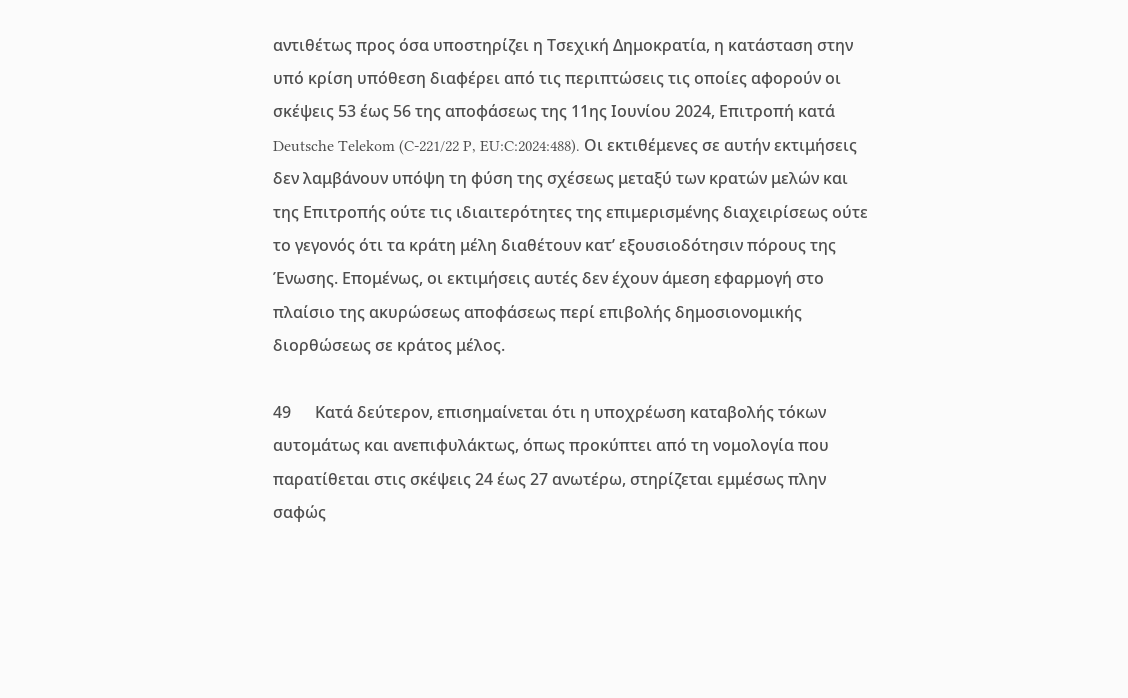αντιθέτως προς όσα υποστηρίζει η Τσεχική Δημοκρατία, η κατάσταση στην υπό κρίση υπόθεση διαφέρει από τις περιπτώσεις τις οποίες αφορούν οι σκέψεις 53 έως 56 της αποφάσεως της 11ης Ιουνίου 2024, Επιτροπή κατά Deutsche Telekom (C-221/22 P, EU:C:2024:488). Οι εκτιθέμενες σε αυτήν εκτιμήσεις δεν λαμβάνουν υπόψη τη φύση της σχέσεως μεταξύ των κρατών μελών και της Επιτροπής ούτε τις ιδιαιτερότητες της επιμερισμένης διαχειρίσεως ούτε το γεγονός ότι τα κράτη μέλη διαθέτουν κατ’ εξουσιοδότησιν πόρους της Ένωσης. Επομένως, οι εκτιμήσεις αυτές δεν έχουν άμεση εφαρμογή στο πλαίσιο της ακυρώσεως αποφάσεως περί επιβολής δημοσιονομικής διορθώσεως σε κράτος μέλος.

49      Κατά δεύτερον, επισημαίνεται ότι η υποχρέωση καταβολής τόκων αυτομάτως και ανεπιφυλάκτως, όπως προκύπτει από τη νομολογία που παρατίθεται στις σκέψεις 24 έως 27 ανωτέρω, στηρίζεται εμμέσως πλην σαφώς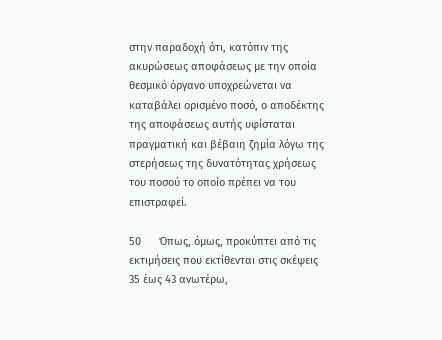στην παραδοχή ότι, κατόπιν της ακυρώσεως αποφάσεως με την οποία θεσμικό όργανο υποχρεώνεται να καταβάλει ορισμένο ποσό, ο αποδέκτης της αποφάσεως αυτής υφίσταται πραγματική και βέβαιη ζημία λόγω της στερήσεως της δυνατότητας χρήσεως του ποσού το οποίο πρέπει να του επιστραφεί.

50      Όπως, όμως, προκύπτει από τις εκτιμήσεις που εκτίθενται στις σκέψεις 35 έως 43 ανωτέρω,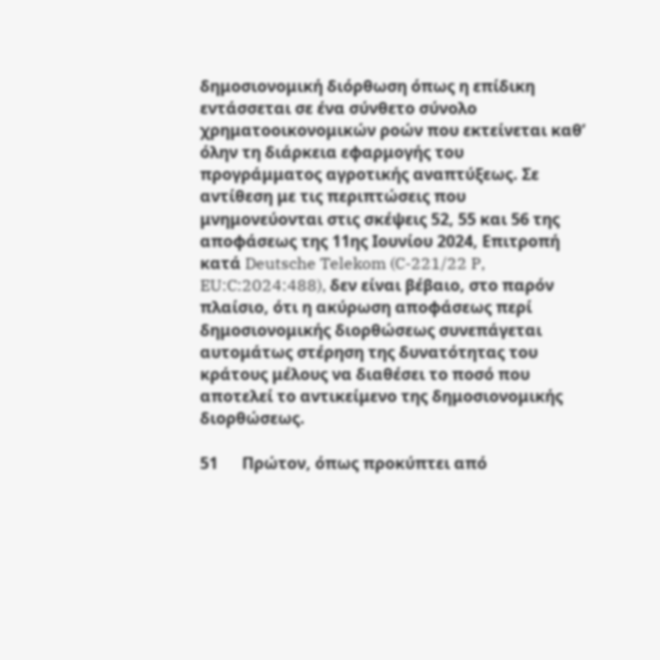δημοσιονομική διόρθωση όπως η επίδικη εντάσσεται σε ένα σύνθετο σύνολο χρηματοοικονομικών ροών που εκτείνεται καθ’ όλην τη διάρκεια εφαρμογής του προγράμματος αγροτικής αναπτύξεως. Σε αντίθεση με τις περιπτώσεις που μνημονεύονται στις σκέψεις 52, 55 και 56 της αποφάσεως της 11ης Ιουνίου 2024, Επιτροπή κατά Deutsche Telekom (C-221/22 P, EU:C:2024:488), δεν είναι βέβαιο, στο παρόν πλαίσιο, ότι η ακύρωση αποφάσεως περί δημοσιονομικής διορθώσεως συνεπάγεται αυτομάτως στέρηση της δυνατότητας του κράτους μέλους να διαθέσει το ποσό που αποτελεί το αντικείμενο της δημοσιονομικής διορθώσεως.

51      Πρώτον, όπως προκύπτει από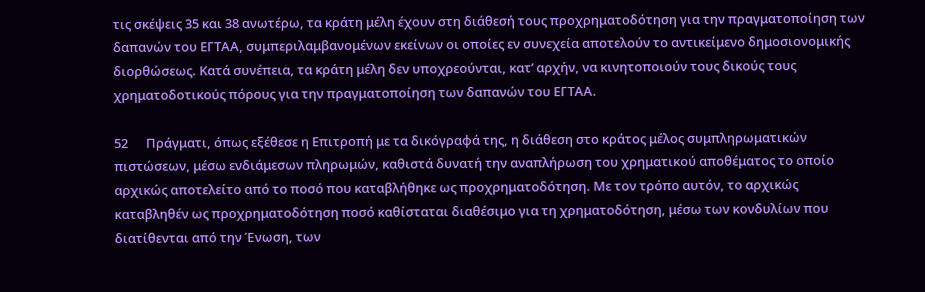τις σκέψεις 35 και 38 ανωτέρω, τα κράτη μέλη έχουν στη διάθεσή τους προχρηματοδότηση για την πραγματοποίηση των δαπανών του ΕΓΤΑΑ, συμπεριλαμβανομένων εκείνων οι οποίες εν συνεχεία αποτελούν το αντικείμενο δημοσιονομικής διορθώσεως. Κατά συνέπεια, τα κράτη μέλη δεν υποχρεούνται, κατ’ αρχήν, να κινητοποιούν τους δικούς τους χρηματοδοτικούς πόρους για την πραγματοποίηση των δαπανών του ΕΓΤΑΑ.

52      Πράγματι, όπως εξέθεσε η Επιτροπή με τα δικόγραφά της, η διάθεση στο κράτος μέλος συμπληρωματικών πιστώσεων, μέσω ενδιάμεσων πληρωμών, καθιστά δυνατή την αναπλήρωση του χρηματικού αποθέματος το οποίο αρχικώς αποτελείτο από το ποσό που καταβλήθηκε ως προχρηματοδότηση. Με τον τρόπο αυτόν, το αρχικώς καταβληθέν ως προχρηματοδότηση ποσό καθίσταται διαθέσιμο για τη χρηματοδότηση, μέσω των κονδυλίων που διατίθενται από την Ένωση, των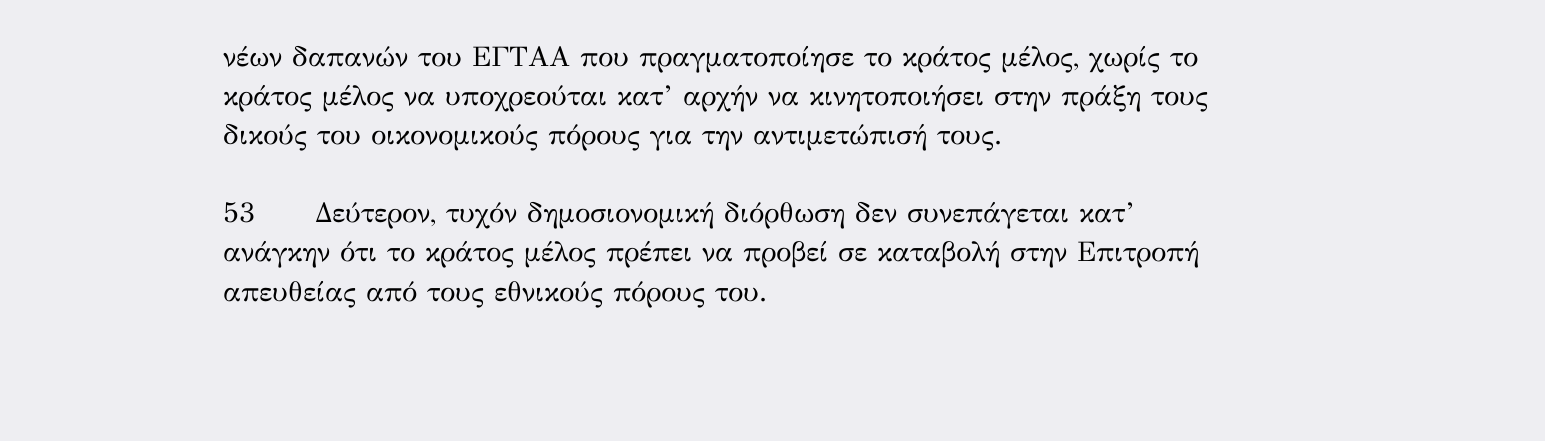νέων δαπανών του ΕΓΤΑΑ που πραγματοποίησε το κράτος μέλος, χωρίς το κράτος μέλος να υποχρεούται κατ’ αρχήν να κινητοποιήσει στην πράξη τους δικούς του οικονομικούς πόρους για την αντιμετώπισή τους.

53      Δεύτερον, τυχόν δημοσιονομική διόρθωση δεν συνεπάγεται κατ’ ανάγκην ότι το κράτος μέλος πρέπει να προβεί σε καταβολή στην Επιτροπή απευθείας από τους εθνικούς πόρους του.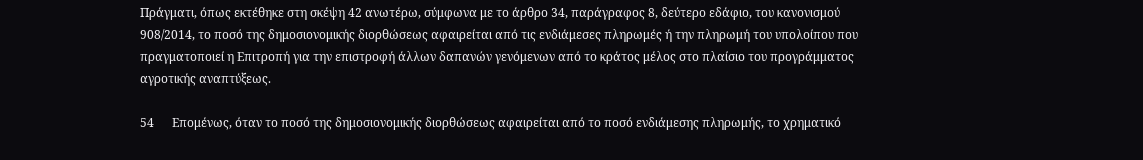Πράγματι, όπως εκτέθηκε στη σκέψη 42 ανωτέρω, σύμφωνα με το άρθρο 34, παράγραφος 8, δεύτερο εδάφιο, του κανονισμού 908/2014, το ποσό της δημοσιονομικής διορθώσεως αφαιρείται από τις ενδιάμεσες πληρωμές ή την πληρωμή του υπολοίπου που πραγματοποιεί η Επιτροπή για την επιστροφή άλλων δαπανών γενόμενων από το κράτος μέλος στο πλαίσιο του προγράμματος αγροτικής αναπτύξεως.

54      Επομένως, όταν το ποσό της δημοσιονομικής διορθώσεως αφαιρείται από το ποσό ενδιάμεσης πληρωμής, το χρηματικό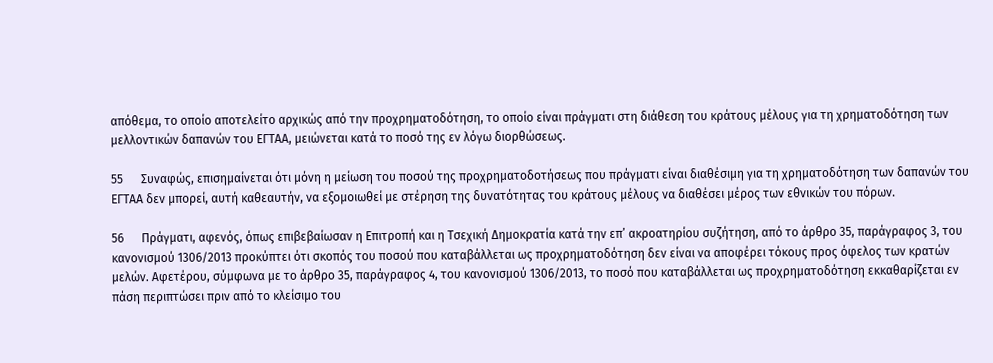απόθεμα, το οποίο αποτελείτο αρχικώς από την προχρηματοδότηση, το οποίο είναι πράγματι στη διάθεση του κράτους μέλους για τη χρηματοδότηση των μελλοντικών δαπανών του ΕΓΤΑΑ, μειώνεται κατά το ποσό της εν λόγω διορθώσεως.

55      Συναφώς, επισημαίνεται ότι μόνη η μείωση του ποσού της προχρηματοδοτήσεως που πράγματι είναι διαθέσιμη για τη χρηματοδότηση των δαπανών του ΕΓΤΑΑ δεν μπορεί, αυτή καθεαυτήν, να εξομοιωθεί με στέρηση της δυνατότητας του κράτους μέλους να διαθέσει μέρος των εθνικών του πόρων.

56      Πράγματι, αφενός, όπως επιβεβαίωσαν η Επιτροπή και η Τσεχική Δημοκρατία κατά την επ’ ακροατηρίου συζήτηση, από το άρθρο 35, παράγραφος 3, του κανονισμού 1306/2013 προκύπτει ότι σκοπός του ποσού που καταβάλλεται ως προχρηματοδότηση δεν είναι να αποφέρει τόκους προς όφελος των κρατών μελών. Αφετέρου, σύμφωνα με το άρθρο 35, παράγραφος 4, του κανονισμού 1306/2013, το ποσό που καταβάλλεται ως προχρηματοδότηση εκκαθαρίζεται εν πάση περιπτώσει πριν από το κλείσιμο του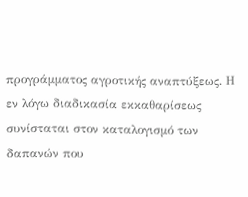προγράμματος αγροτικής αναπτύξεως. Η εν λόγω διαδικασία εκκαθαρίσεως συνίσταται στον καταλογισμό των δαπανών που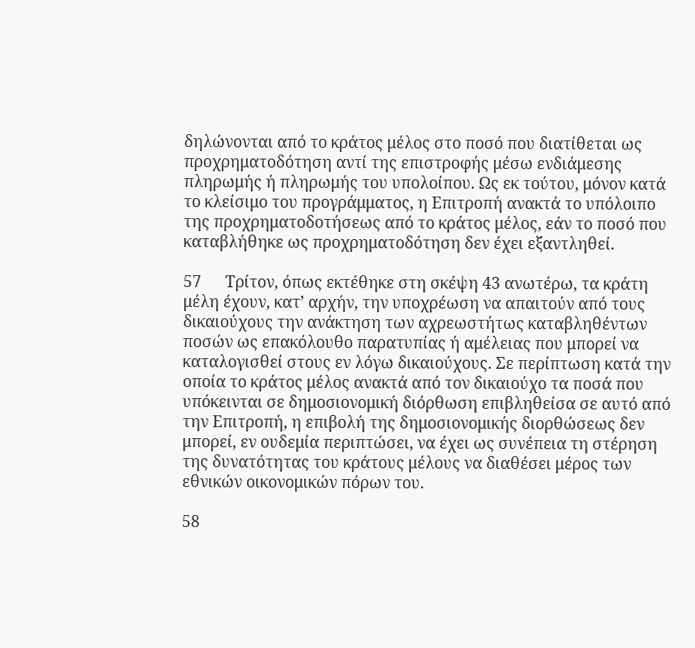δηλώνονται από το κράτος μέλος στο ποσό που διατίθεται ως προχρηματοδότηση αντί της επιστροφής μέσω ενδιάμεσης πληρωμής ή πληρωμής του υπολοίπου. Ως εκ τούτου, μόνον κατά το κλείσιμο του προγράμματος, η Επιτροπή ανακτά το υπόλοιπο της προχρηματοδοτήσεως από το κράτος μέλος, εάν το ποσό που καταβλήθηκε ως προχρηματοδότηση δεν έχει εξαντληθεί.

57      Τρίτον, όπως εκτέθηκε στη σκέψη 43 ανωτέρω, τα κράτη μέλη έχουν, κατ’ αρχήν, την υποχρέωση να απαιτούν από τους δικαιούχους την ανάκτηση των αχρεωστήτως καταβληθέντων ποσών ως επακόλουθο παρατυπίας ή αμέλειας που μπορεί να καταλογισθεί στους εν λόγω δικαιούχους. Σε περίπτωση κατά την οποία το κράτος μέλος ανακτά από τον δικαιούχο τα ποσά που υπόκεινται σε δημοσιονομική διόρθωση επιβληθείσα σε αυτό από την Επιτροπή, η επιβολή της δημοσιονομικής διορθώσεως δεν μπορεί, εν ουδεμία περιπτώσει, να έχει ως συνέπεια τη στέρηση της δυνατότητας του κράτους μέλους να διαθέσει μέρος των εθνικών οικονομικών πόρων του.

58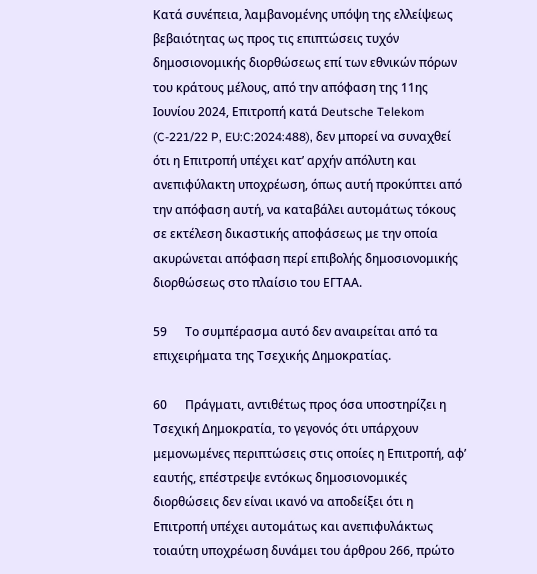Κατά συνέπεια, λαμβανομένης υπόψη της ελλείψεως βεβαιότητας ως προς τις επιπτώσεις τυχόν δημοσιονομικής διορθώσεως επί των εθνικών πόρων του κράτους μέλους, από την απόφαση της 11ης Ιουνίου 2024, Επιτροπή κατά Deutsche Telekom (C-221/22 P, EU:C:2024:488), δεν μπορεί να συναχθεί ότι η Επιτροπή υπέχει κατ’ αρχήν απόλυτη και ανεπιφύλακτη υποχρέωση, όπως αυτή προκύπτει από την απόφαση αυτή, να καταβάλει αυτομάτως τόκους σε εκτέλεση δικαστικής αποφάσεως με την οποία ακυρώνεται απόφαση περί επιβολής δημοσιονομικής διορθώσεως στο πλαίσιο του ΕΓΤΑΑ.

59      Το συμπέρασμα αυτό δεν αναιρείται από τα επιχειρήματα της Τσεχικής Δημοκρατίας.

60      Πράγματι, αντιθέτως προς όσα υποστηρίζει η Τσεχική Δημοκρατία, το γεγονός ότι υπάρχουν μεμονωμένες περιπτώσεις στις οποίες η Επιτροπή, αφ’ εαυτής, επέστρεψε εντόκως δημοσιονομικές διορθώσεις δεν είναι ικανό να αποδείξει ότι η Επιτροπή υπέχει αυτομάτως και ανεπιφυλάκτως τοιαύτη υποχρέωση δυνάμει του άρθρου 266, πρώτο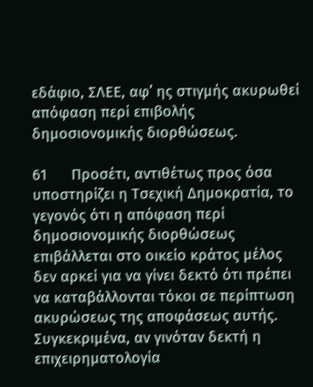εδάφιο, ΣΛΕΕ, αφ’ ης στιγμής ακυρωθεί απόφαση περί επιβολής δημοσιονομικής διορθώσεως.

61      Προσέτι, αντιθέτως προς όσα υποστηρίζει η Τσεχική Δημοκρατία, το γεγονός ότι η απόφαση περί δημοσιονομικής διορθώσεως επιβάλλεται στο οικείο κράτος μέλος δεν αρκεί για να γίνει δεκτό ότι πρέπει να καταβάλλονται τόκοι σε περίπτωση ακυρώσεως της αποφάσεως αυτής. Συγκεκριμένα, αν γινόταν δεκτή η επιχειρηματολογία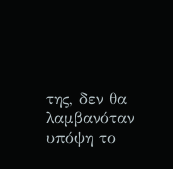της, δεν θα λαμβανόταν υπόψη το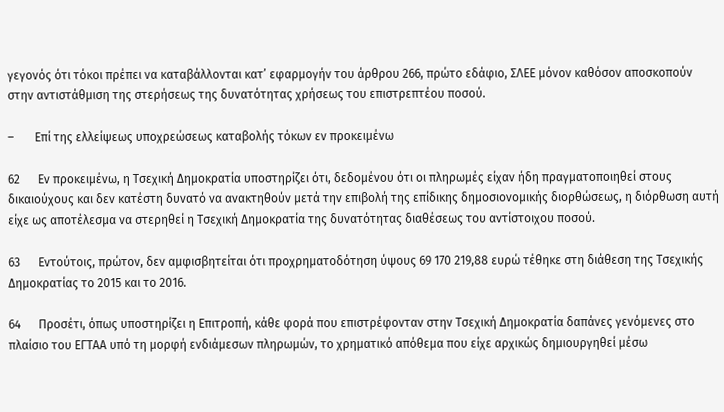γεγονός ότι τόκοι πρέπει να καταβάλλονται κατ’ εφαρμογήν του άρθρου 266, πρώτο εδάφιο, ΣΛΕΕ μόνον καθόσον αποσκοπούν στην αντιστάθμιση της στερήσεως της δυνατότητας χρήσεως του επιστρεπτέου ποσού.

–       Επί της ελλείψεως υποχρεώσεως καταβολής τόκων εν προκειμένω

62      Εν προκειμένω, η Τσεχική Δημοκρατία υποστηρίζει ότι, δεδομένου ότι οι πληρωμές είχαν ήδη πραγματοποιηθεί στους δικαιούχους και δεν κατέστη δυνατό να ανακτηθούν μετά την επιβολή της επίδικης δημοσιονομικής διορθώσεως, η διόρθωση αυτή είχε ως αποτέλεσμα να στερηθεί η Τσεχική Δημοκρατία της δυνατότητας διαθέσεως του αντίστοιχου ποσού.

63      Εντούτοις, πρώτον, δεν αμφισβητείται ότι προχρηματοδότηση ύψους 69 170 219,88 ευρώ τέθηκε στη διάθεση της Τσεχικής Δημοκρατίας το 2015 και το 2016.

64      Προσέτι, όπως υποστηρίζει η Επιτροπή, κάθε φορά που επιστρέφονταν στην Τσεχική Δημοκρατία δαπάνες γενόμενες στο πλαίσιο του ΕΓΤΑΑ υπό τη μορφή ενδιάμεσων πληρωμών, το χρηματικό απόθεμα που είχε αρχικώς δημιουργηθεί μέσω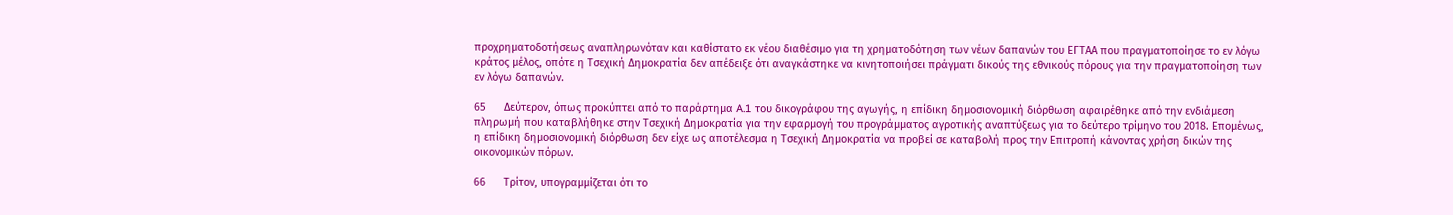προχρηματοδοτήσεως αναπληρωνόταν και καθίστατο εκ νέου διαθέσιμο για τη χρηματοδότηση των νέων δαπανών του ΕΓΤΑΑ που πραγματοποίησε το εν λόγω κράτος μέλος, οπότε η Τσεχική Δημοκρατία δεν απέδειξε ότι αναγκάστηκε να κινητοποιήσει πράγματι δικούς της εθνικούς πόρους για την πραγματοποίηση των εν λόγω δαπανών.

65      Δεύτερον, όπως προκύπτει από το παράρτημα A.1 του δικογράφου της αγωγής, η επίδικη δημοσιονομική διόρθωση αφαιρέθηκε από την ενδιάμεση πληρωμή που καταβλήθηκε στην Τσεχική Δημοκρατία για την εφαρμογή του προγράμματος αγροτικής αναπτύξεως για το δεύτερο τρίμηνο του 2018. Επομένως, η επίδικη δημοσιονομική διόρθωση δεν είχε ως αποτέλεσμα η Τσεχική Δημοκρατία να προβεί σε καταβολή προς την Επιτροπή κάνοντας χρήση δικών της οικονομικών πόρων.

66      Τρίτον, υπογραμμίζεται ότι το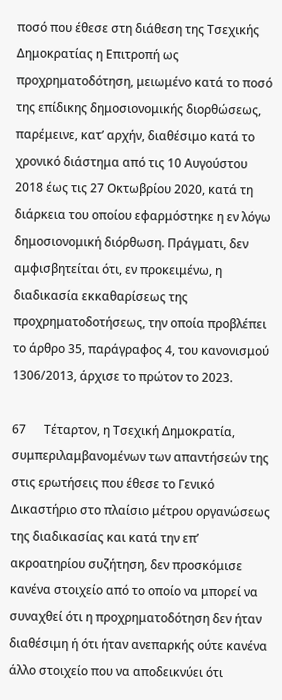ποσό που έθεσε στη διάθεση της Τσεχικής Δημοκρατίας η Επιτροπή ως προχρηματοδότηση, μειωμένο κατά το ποσό της επίδικης δημοσιονομικής διορθώσεως, παρέμεινε, κατ’ αρχήν, διαθέσιμο κατά το χρονικό διάστημα από τις 10 Αυγούστου 2018 έως τις 27 Οκτωβρίου 2020, κατά τη διάρκεια του οποίου εφαρμόστηκε η εν λόγω δημοσιονομική διόρθωση. Πράγματι, δεν αμφισβητείται ότι, εν προκειμένω, η διαδικασία εκκαθαρίσεως της προχρηματοδοτήσεως, την οποία προβλέπει το άρθρο 35, παράγραφος 4, του κανονισμού 1306/2013, άρχισε το πρώτον το 2023.

67      Τέταρτον, η Τσεχική Δημοκρατία, συμπεριλαμβανομένων των απαντήσεών της στις ερωτήσεις που έθεσε το Γενικό Δικαστήριο στο πλαίσιο μέτρου οργανώσεως της διαδικασίας και κατά την επ’ ακροατηρίου συζήτηση, δεν προσκόμισε κανένα στοιχείο από το οποίο να μπορεί να συναχθεί ότι η προχρηματοδότηση δεν ήταν διαθέσιμη ή ότι ήταν ανεπαρκής ούτε κανένα άλλο στοιχείο που να αποδεικνύει ότι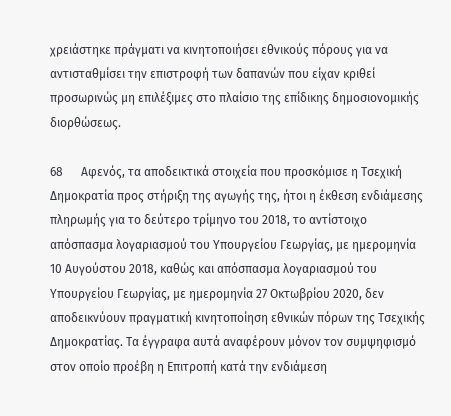χρειάστηκε πράγματι να κινητοποιήσει εθνικούς πόρους για να αντισταθμίσει την επιστροφή των δαπανών που είχαν κριθεί προσωρινώς μη επιλέξιμες στο πλαίσιο της επίδικης δημοσιονομικής διορθώσεως.

68      Αφενός, τα αποδεικτικά στοιχεία που προσκόμισε η Τσεχική Δημοκρατία προς στήριξη της αγωγής της, ήτοι η έκθεση ενδιάμεσης πληρωμής για το δεύτερο τρίμηνο του 2018, το αντίστοιχο απόσπασμα λογαριασμού του Υπουργείου Γεωργίας, με ημερομηνία 10 Αυγούστου 2018, καθώς και απόσπασμα λογαριασμού του Υπουργείου Γεωργίας, με ημερομηνία 27 Οκτωβρίου 2020, δεν αποδεικνύουν πραγματική κινητοποίηση εθνικών πόρων της Τσεχικής Δημοκρατίας. Τα έγγραφα αυτά αναφέρουν μόνον τον συμψηφισμό στον οποίο προέβη η Επιτροπή κατά την ενδιάμεση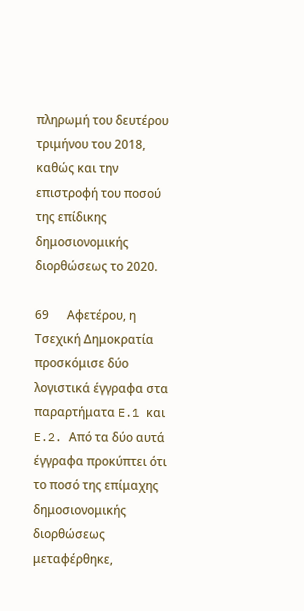πληρωμή του δευτέρου τριμήνου του 2018, καθώς και την επιστροφή του ποσού της επίδικης δημοσιονομικής διορθώσεως το 2020.

69      Αφετέρου, η Τσεχική Δημοκρατία προσκόμισε δύο λογιστικά έγγραφα στα παραρτήματα E.1 και E.2. Από τα δύο αυτά έγγραφα προκύπτει ότι το ποσό της επίμαχης δημοσιονομικής διορθώσεως μεταφέρθηκε,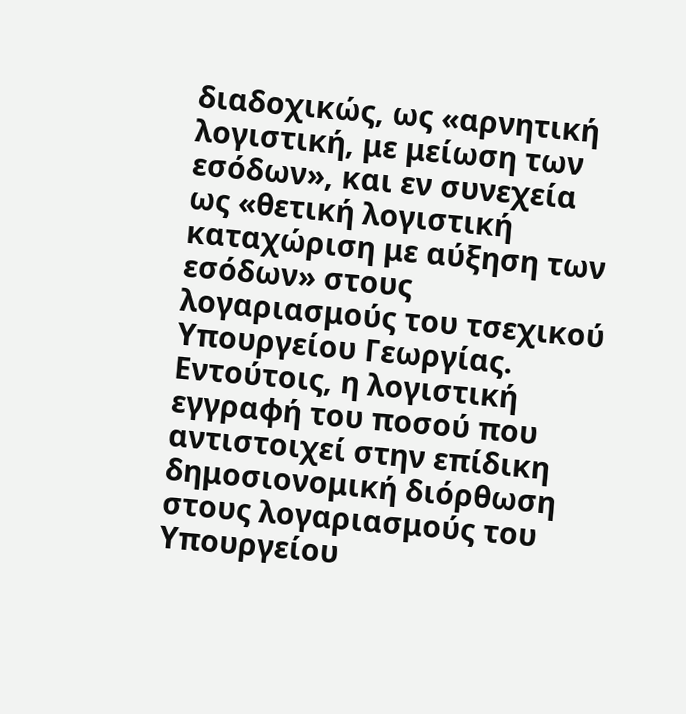διαδοχικώς, ως «αρνητική λογιστική, με μείωση των εσόδων», και εν συνεχεία ως «θετική λογιστική καταχώριση με αύξηση των εσόδων» στους λογαριασμούς του τσεχικού Υπουργείου Γεωργίας. Εντούτοις, η λογιστική εγγραφή του ποσού που αντιστοιχεί στην επίδικη δημοσιονομική διόρθωση στους λογαριασμούς του Υπουργείου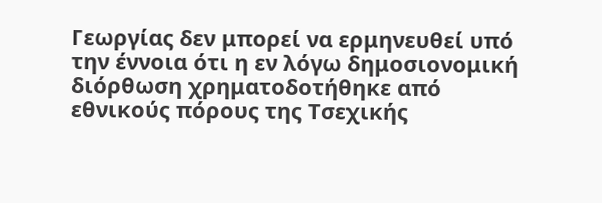Γεωργίας δεν μπορεί να ερμηνευθεί υπό την έννοια ότι η εν λόγω δημοσιονομική διόρθωση χρηματοδοτήθηκε από εθνικούς πόρους της Τσεχικής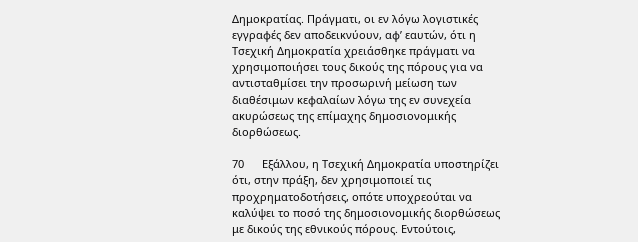Δημοκρατίας. Πράγματι, οι εν λόγω λογιστικές εγγραφές δεν αποδεικνύουν, αφ’ εαυτών, ότι η Τσεχική Δημοκρατία χρειάσθηκε πράγματι να χρησιμοποιήσει τους δικούς της πόρους για να αντισταθμίσει την προσωρινή μείωση των διαθέσιμων κεφαλαίων λόγω της εν συνεχεία ακυρώσεως της επίμαχης δημοσιονομικής διορθώσεως.

70      Εξάλλου, η Τσεχική Δημοκρατία υποστηρίζει ότι, στην πράξη, δεν χρησιμοποιεί τις προχρηματοδοτήσεις, οπότε υποχρεούται να καλύψει το ποσό της δημοσιονομικής διορθώσεως με δικούς της εθνικούς πόρους. Εντούτοις,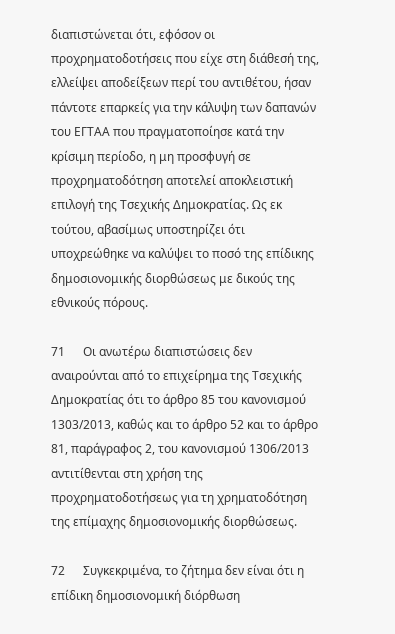διαπιστώνεται ότι, εφόσον οι προχρηματοδοτήσεις που είχε στη διάθεσή της, ελλείψει αποδείξεων περί του αντιθέτου, ήσαν πάντοτε επαρκείς για την κάλυψη των δαπανών του ΕΓΤΑΑ που πραγματοποίησε κατά την κρίσιμη περίοδο, η μη προσφυγή σε προχρηματοδότηση αποτελεί αποκλειστική επιλογή της Τσεχικής Δημοκρατίας. Ως εκ τούτου, αβασίμως υποστηρίζει ότι υποχρεώθηκε να καλύψει το ποσό της επίδικης δημοσιονομικής διορθώσεως με δικούς της εθνικούς πόρους.

71      Οι ανωτέρω διαπιστώσεις δεν αναιρούνται από το επιχείρημα της Τσεχικής Δημοκρατίας ότι το άρθρο 85 του κανονισμού 1303/2013, καθώς και το άρθρο 52 και το άρθρο 81, παράγραφος 2, του κανονισμού 1306/2013 αντιτίθενται στη χρήση της προχρηματοδοτήσεως για τη χρηματοδότηση της επίμαχης δημοσιονομικής διορθώσεως.

72      Συγκεκριμένα, το ζήτημα δεν είναι ότι η επίδικη δημοσιονομική διόρθωση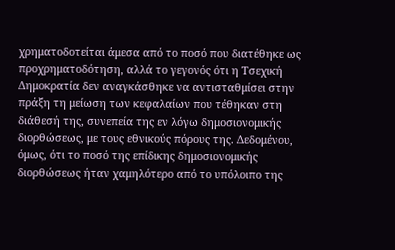χρηματοδοτείται άμεσα από το ποσό που διατέθηκε ως προχρηματοδότηση, αλλά το γεγονός ότι η Τσεχική Δημοκρατία δεν αναγκάσθηκε να αντισταθμίσει στην πράξη τη μείωση των κεφαλαίων που τέθηκαν στη διάθεσή της, συνεπεία της εν λόγω δημοσιονομικής διορθώσεως, με τους εθνικούς πόρους της. Δεδομένου, όμως, ότι το ποσό της επίδικης δημοσιονομικής διορθώσεως ήταν χαμηλότερο από το υπόλοιπο της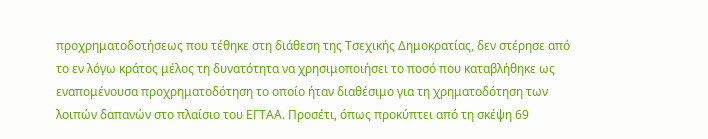προχρηματοδοτήσεως που τέθηκε στη διάθεση της Τσεχικής Δημοκρατίας, δεν στέρησε από το εν λόγω κράτος μέλος τη δυνατότητα να χρησιμοποιήσει το ποσό που καταβλήθηκε ως εναπομένουσα προχρηματοδότηση το οποίο ήταν διαθέσιμο για τη χρηματοδότηση των λοιπών δαπανών στο πλαίσιο του ΕΓΤΑΑ. Προσέτι, όπως προκύπτει από τη σκέψη 69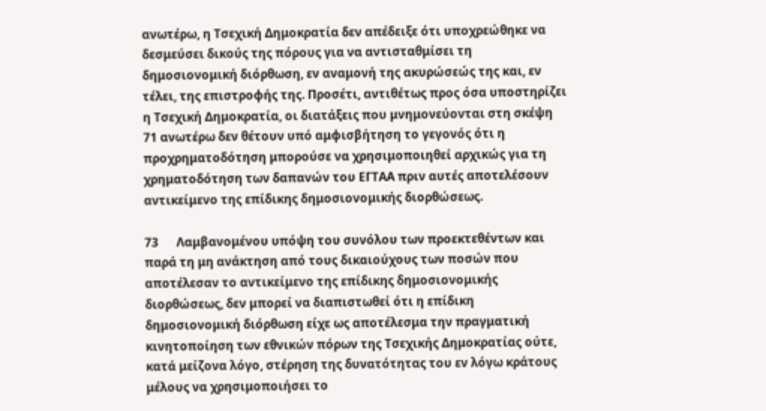ανωτέρω, η Τσεχική Δημοκρατία δεν απέδειξε ότι υποχρεώθηκε να δεσμεύσει δικούς της πόρους για να αντισταθμίσει τη δημοσιονομική διόρθωση, εν αναμονή της ακυρώσεώς της και, εν τέλει, της επιστροφής της. Προσέτι, αντιθέτως προς όσα υποστηρίζει η Τσεχική Δημοκρατία, οι διατάξεις που μνημονεύονται στη σκέψη 71 ανωτέρω δεν θέτουν υπό αμφισβήτηση το γεγονός ότι η προχρηματοδότηση μπορούσε να χρησιμοποιηθεί αρχικώς για τη χρηματοδότηση των δαπανών του ΕΓΤΑΑ πριν αυτές αποτελέσουν αντικείμενο της επίδικης δημοσιονομικής διορθώσεως.

73      Λαμβανομένου υπόψη του συνόλου των προεκτεθέντων και παρά τη μη ανάκτηση από τους δικαιούχους των ποσών που αποτέλεσαν το αντικείμενο της επίδικης δημοσιονομικής διορθώσεως, δεν μπορεί να διαπιστωθεί ότι η επίδικη δημοσιονομική διόρθωση είχε ως αποτέλεσμα την πραγματική κινητοποίηση των εθνικών πόρων της Τσεχικής Δημοκρατίας ούτε, κατά μείζονα λόγο, στέρηση της δυνατότητας του εν λόγω κράτους μέλους να χρησιμοποιήσει το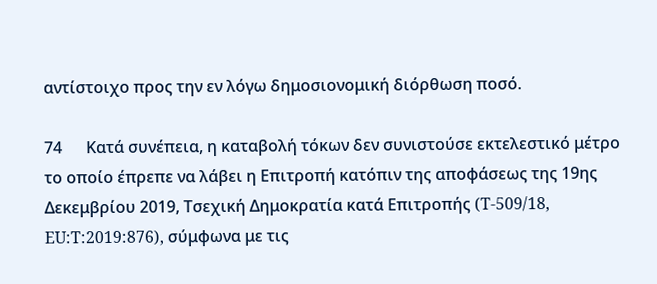αντίστοιχο προς την εν λόγω δημοσιονομική διόρθωση ποσό.

74      Κατά συνέπεια, η καταβολή τόκων δεν συνιστούσε εκτελεστικό μέτρο το οποίο έπρεπε να λάβει η Επιτροπή κατόπιν της αποφάσεως της 19ης Δεκεμβρίου 2019, Τσεχική Δημοκρατία κατά Επιτροπής (T-509/18, EU:T:2019:876), σύμφωνα με τις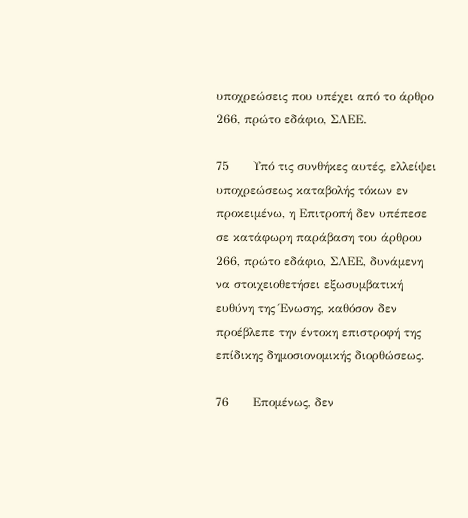υποχρεώσεις που υπέχει από το άρθρο 266, πρώτο εδάφιο, ΣΛΕΕ.

75      Υπό τις συνθήκες αυτές, ελλείψει υποχρεώσεως καταβολής τόκων εν προκειμένω, η Επιτροπή δεν υπέπεσε σε κατάφωρη παράβαση του άρθρου 266, πρώτο εδάφιο, ΣΛΕΕ, δυνάμενη να στοιχειοθετήσει εξωσυμβατική ευθύνη της Ένωσης, καθόσον δεν προέβλεπε την έντοκη επιστροφή της επίδικης δημοσιονομικής διορθώσεως.

76      Επομένως, δεν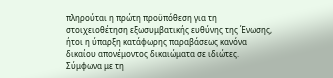πληρούται η πρώτη προϋπόθεση για τη στοιχειοθέτηση εξωσυμβατικής ευθύνης της Ένωσης, ήτοι η ύπαρξη κατάφωρης παραβάσεως κανόνα δικαίου απονέμοντος δικαιώματα σε ιδιώτες. Σύμφωνα με τη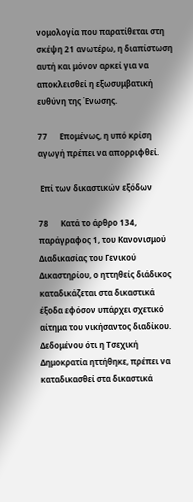νομολογία που παρατίθεται στη σκέψη 21 ανωτέρω, η διαπίστωση αυτή και μόνον αρκεί για να αποκλεισθεί η εξωσυμβατική ευθύνη της Ένωσης.

77      Επομένως, η υπό κρίση αγωγή πρέπει να απορριφθεί.

 Επί των δικαστικών εξόδων

78      Κατά το άρθρο 134, παράγραφος 1, του Κανονισμού Διαδικασίας του Γενικού Δικαστηρίου, ο ηττηθείς διάδικος καταδικάζεται στα δικαστικά έξοδα εφόσον υπάρχει σχετικό αίτημα του νικήσαντος διαδίκου. Δεδομένου ότι η Τσεχική Δημοκρατία ηττήθηκε, πρέπει να καταδικασθεί στα δικαστικά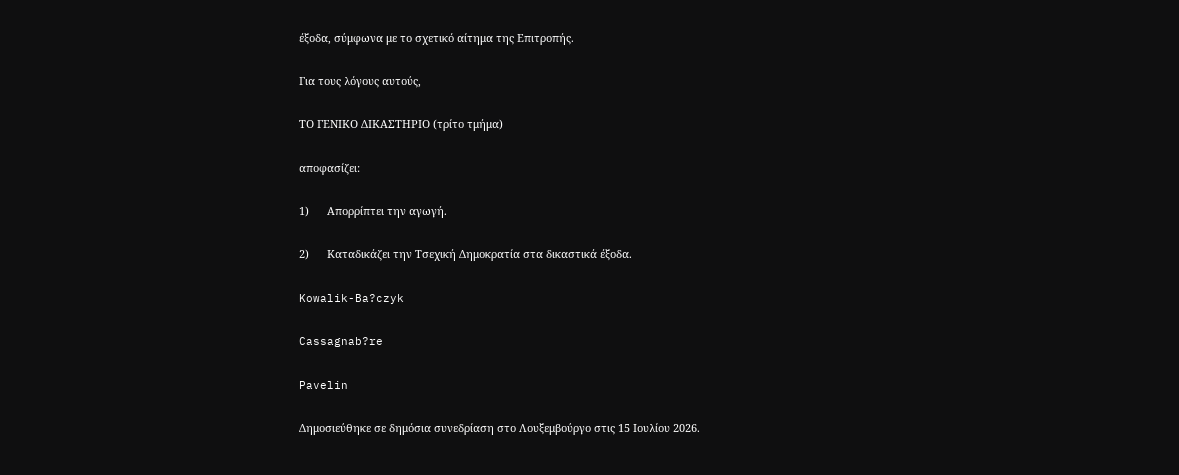έξοδα, σύμφωνα με το σχετικό αίτημα της Επιτροπής.

Για τους λόγους αυτούς,

ΤΟ ΓΕΝΙΚΟ ΔΙΚΑΣΤΗΡΙΟ (τρίτο τμήμα)

αποφασίζει:

1)      Απορρίπτει την αγωγή.

2)      Καταδικάζει την Τσεχική Δημοκρατία στα δικαστικά έξοδα.

Kowalik-Ba?czyk

Cassagnab?re

Pavelin

Δημοσιεύθηκε σε δημόσια συνεδρίαση στο Λουξεμβούργο στις 15 Ιουλίου 2026.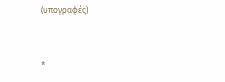(υπογραφές)


*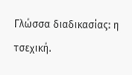Γλώσσα διαδικασίας: η τσεχική.